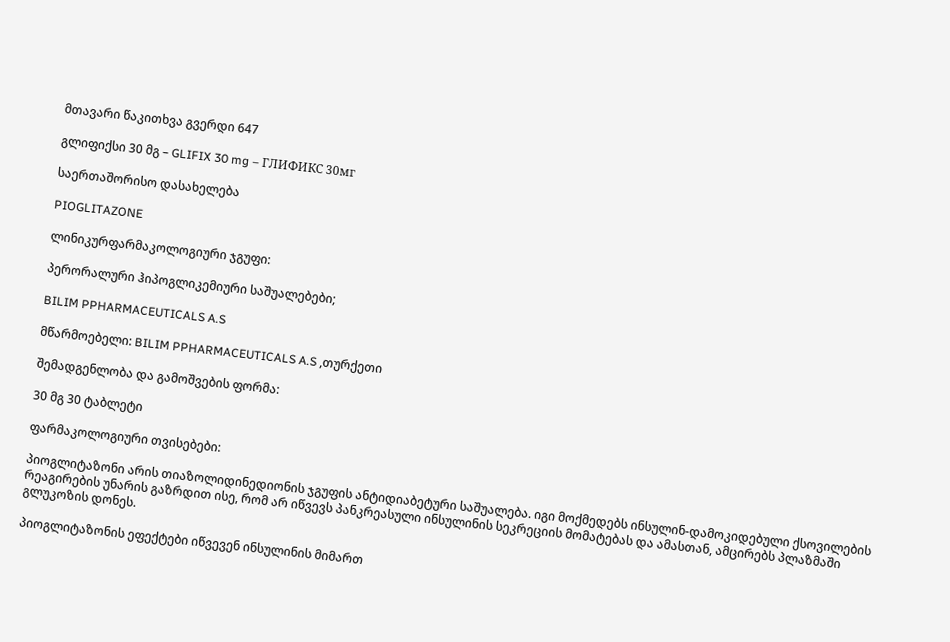მთავარი წაკითხვა გვერდი 647

გლიფიქსი 30 მგ – GLIFIX 30 mg – ГЛИФИКС 30мг

საერთაშორისო დასახელება

PIOGLITAZONE

ლინიკურფარმაკოლოგიური ჯგუფი:

პერორალური ჰიპოგლიკემიური საშუალებები;

BILIM PPHARMACEUTICALS A.S

მწარმოებელი: BILIM PPHARMACEUTICALS A.S ,თურქეთი

შემადგენლობა და გამოშვების ფორმა:

30 მგ 30 ტაბლეტი

ფარმაკოლოგიური თვისებები:

პიოგლიტაზონი არის თიაზოლიდინედიონის ჯგუფის ანტიდიაბეტური საშუალება. იგი მოქმედებს ინსულინ-დამოკიდებული ქსოვილების რეაგირების უნარის გაზრდით ისე, რომ არ იწვევს პანკრეასული ინსულინის სეკრეციის მომატებას და ამასთან, ამცირებს პლაზმაში გლუკოზის დონეს.

პიოგლიტაზონის ეფექტები იწვევენ ინსულინის მიმართ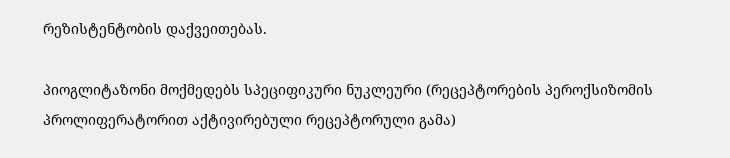რეზისტენტობის დაქვეითებას.

პიოგლიტაზონი მოქმედებს სპეციფიკური ნუკლეური (რეცეპტორების პეროქსიზომის პროლიფერატორით აქტივირებული რეცეპტორული გამა)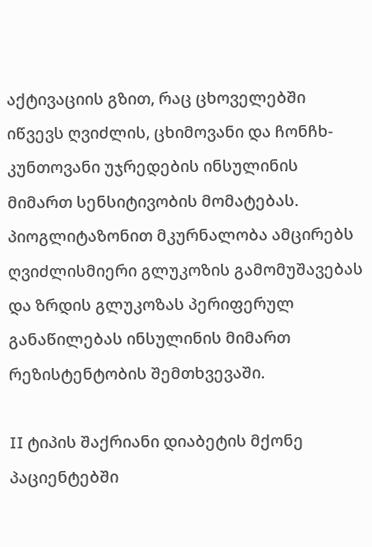აქტივაციის გზით, რაც ცხოველებში იწვევს ღვიძლის, ცხიმოვანი და ჩონჩხ-კუნთოვანი უჯრედების ინსულინის მიმართ სენსიტივობის მომატებას. პიოგლიტაზონით მკურნალობა ამცირებს ღვიძლისმიერი გლუკოზის გამომუშავებას და ზრდის გლუკოზას პერიფერულ განაწილებას ინსულინის მიმართ რეზისტენტობის შემთხვევაში.

II ტიპის შაქრიანი დიაბეტის მქონე პაციენტებში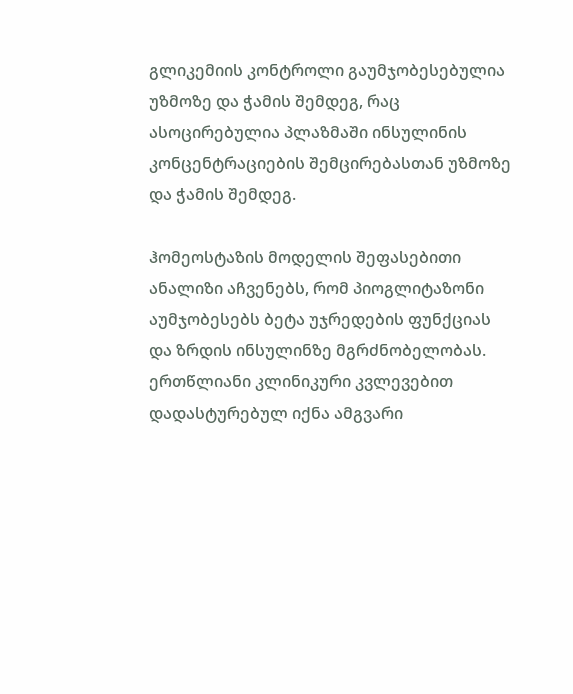გლიკემიის კონტროლი გაუმჯობესებულია უზმოზე და ჭამის შემდეგ, რაც ასოცირებულია პლაზმაში ინსულინის კონცენტრაციების შემცირებასთან უზმოზე და ჭამის შემდეგ.

ჰომეოსტაზის მოდელის შეფასებითი ანალიზი აჩვენებს, რომ პიოგლიტაზონი აუმჯობესებს ბეტა უჯრედების ფუნქციას და ზრდის ინსულინზე მგრძნობელობას. ერთწლიანი კლინიკური კვლევებით დადასტურებულ იქნა ამგვარი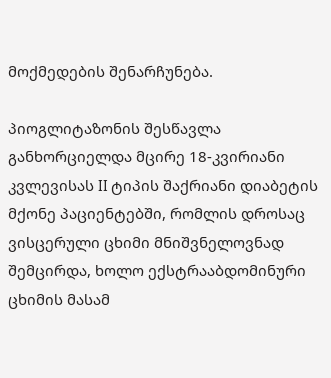მოქმედების შენარჩუნება.

პიოგლიტაზონის შესწავლა განხორციელდა მცირე 18-კვირიანი კვლევისას II ტიპის შაქრიანი დიაბეტის მქონე პაციენტებში, რომლის დროსაც ვისცერული ცხიმი მნიშვნელოვნად შემცირდა, ხოლო ექსტრააბდომინური ცხიმის მასამ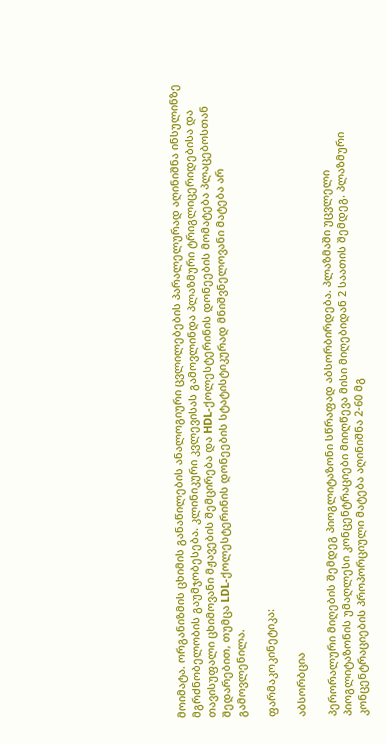მოიმატა. ორგანიზმის ცხიმის განაწილების ანალოგიური ცვლილებების პარალელურად აღინიშნა ინსულინზე მგრძნობელობის გაუმჯობესება. კლინიკური კვლევისას გამოვლინდა პლაზმური ტრიგლიცერიდებისა და თავისუფალი ცხიმოვანი მჟავების შემცირება და HDL-ქოლესტერინის დონეების მომატება პლაცებოსთან შედარებით, თუმცა LDL-ქოლესტერინის დონეების სტატისტიკურად მნიშვნელოვანი მატება არ გამოვლენილა.

ფარმაკოკინეტიკა:

აბსორბცია

პერორალური მიღების შემდეგ პიოგლიტაზონი სწრაფად აბსორბირდება. პლაზმაში უცვლელი პიოგლიტაზონის უმაღლესი კონცენტრაციები მიიღწევა მისი მიღებიდან 2 საათის შემდეგ. პლაზმური კონცენტრაციების პროპორციული მატება აღინიშნა 2-60 მგ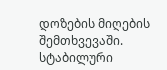დოზების მიღების შემთხვევაში. სტაბილური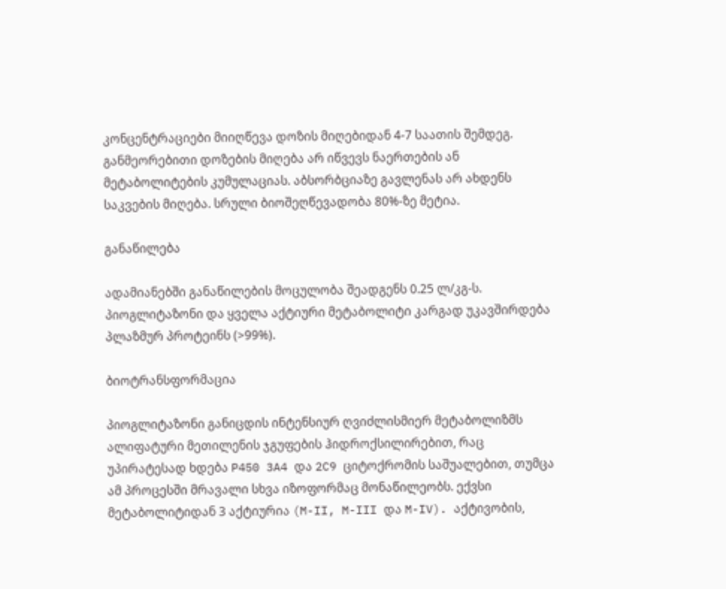კონცენტრაციები მიიღწევა დოზის მიღებიდან 4-7 საათის შემდეგ. განმეორებითი დოზების მიღება არ იწვევს ნაერთების ან მეტაბოლიტების კუმულაციას. აბსორბციაზე გავლენას არ ახდენს საკვების მიღება. სრული ბიოშეღწევადობა 80%-ზე მეტია.

განაწილება

ადამიანებში განაწილების მოცულობა შეადგენს 0.25 ლ/კგ-ს. პიოგლიტაზონი და ყველა აქტიური მეტაბოლიტი კარგად უკავშირდება პლაზმურ პროტეინს (>99%).

ბიოტრანსფორმაცია

პიოგლიტაზონი განიცდის ინტენსიურ ღვიძლისმიერ მეტაბოლიზმს ალიფატური მეთილენის ჯგუფების ჰიდროქსილირებით, რაც უპირატესად ხდება P450 3A4 და 2C9 ციტოქრომის საშუალებით, თუმცა ამ პროცესში მრავალი სხვა იზოფორმაც მონაწილეობს. ექვსი მეტაბოლიტიდან 3 აქტიურია (M-II, M-III და M-IV). აქტივობის,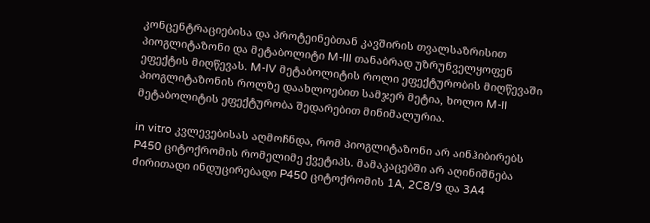კონცენტრაციებისა და პროტეინებთან კავშირის თვალსაზრისით პიოგლიტაზონი და მეტაბოლიტი M-III თანაბრად უზრუნველყოფენ ეფექტის მიღწევას. M-IV მეტაბოლიტის როლი ეფექტურობის მიღწევაში პიოგლიტაზონის როლზე დაახლოებით სამჯერ მეტია, ხოლო M-II მეტაბოლიტის ეფექტურობა შედარებით მინიმალურია.

in vitro კვლევებისას აღმოჩნდა, რომ პიოგლიტაზონი არ აინჰიბირებს P450 ციტოქრომის რომელიმე ქვეტიპს. მამაკაცებში არ აღინიშნება ძირითადი ინდუცირებადი P450 ციტოქრომის 1A, 2C8/9 და 3A4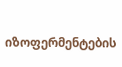იზოფერმენტების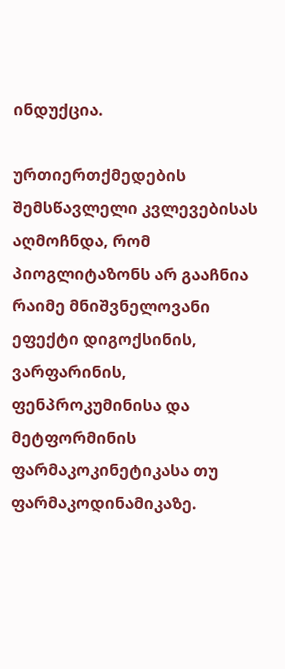ინდუქცია.

ურთიერთქმედების შემსწავლელი კვლევებისას აღმოჩნდა, რომ პიოგლიტაზონს არ გააჩნია რაიმე მნიშვნელოვანი ეფექტი დიგოქსინის, ვარფარინის, ფენპროკუმინისა და მეტფორმინის ფარმაკოკინეტიკასა თუ ფარმაკოდინამიკაზე.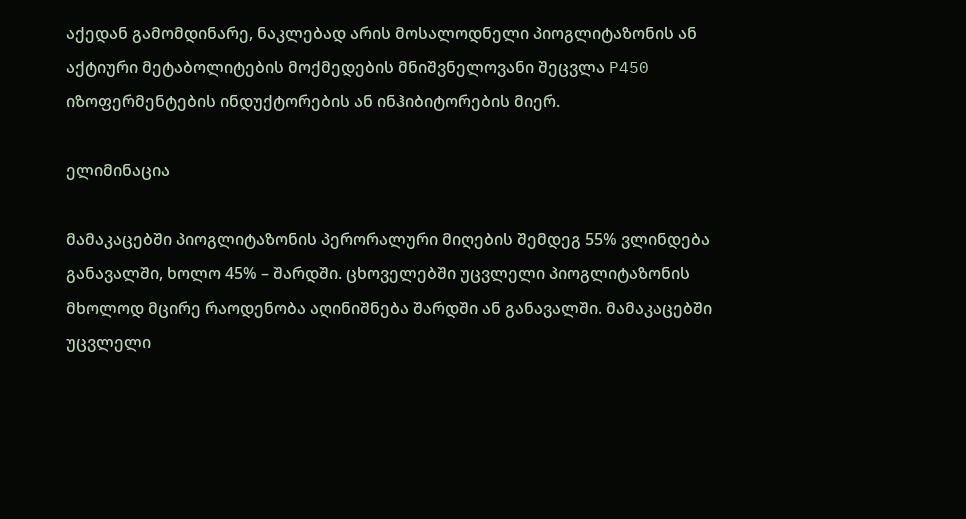აქედან გამომდინარე, ნაკლებად არის მოსალოდნელი პიოგლიტაზონის ან აქტიური მეტაბოლიტების მოქმედების მნიშვნელოვანი შეცვლა P450 იზოფერმენტების ინდუქტორების ან ინჰიბიტორების მიერ.

ელიმინაცია

მამაკაცებში პიოგლიტაზონის პერორალური მიღების შემდეგ 55% ვლინდება განავალში, ხოლო 45% – შარდში. ცხოველებში უცვლელი პიოგლიტაზონის მხოლოდ მცირე რაოდენობა აღინიშნება შარდში ან განავალში. მამაკაცებში უცვლელი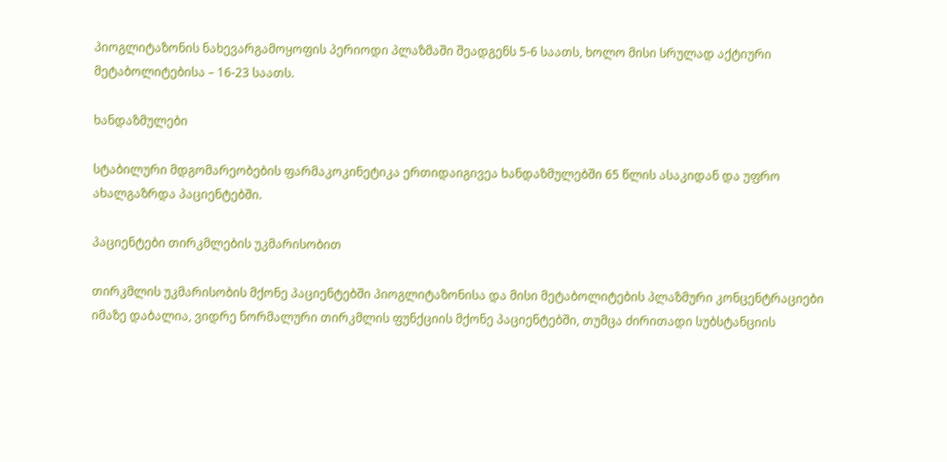პიოგლიტაზონის ნახევარგამოყოფის პერიოდი პლაზმაში შეადგენს 5-6 საათს, ხოლო მისი სრულად აქტიური მეტაბოლიტებისა – 16-23 საათს.

ხანდაზმულები

სტაბილური მდგომარეობების ფარმაკოკინეტიკა ერთიდაიგივეა ხანდაზმულებში 65 წლის ასაკიდან და უფრო ახალგაზრდა პაციენტებში.

პაციენტები თირკმლების უკმარისობით

თირკმლის უკმარისობის მქონე პაციენტებში პიოგლიტაზონისა და მისი მეტაბოლიტების პლაზმური კონცენტრაციები იმაზე დაბალია, ვიდრე ნორმალური თირკმლის ფუნქციის მქონე პაციენტებში, თუმცა ძირითადი სუბსტანციის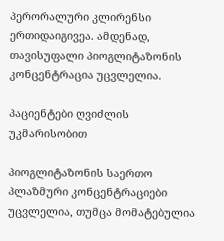პერორალური კლირენსი ერთიდაიგივეა. ამდენად, თავისუფალი პიოგლიტაზონის კონცენტრაცია უცვლელია.

პაციენტები ღვიძლის უკმარისობით

პიოგლიტაზონის საერთო პლაზმური კონცენტრაციები უცვლელია, თუმცა მომატებულია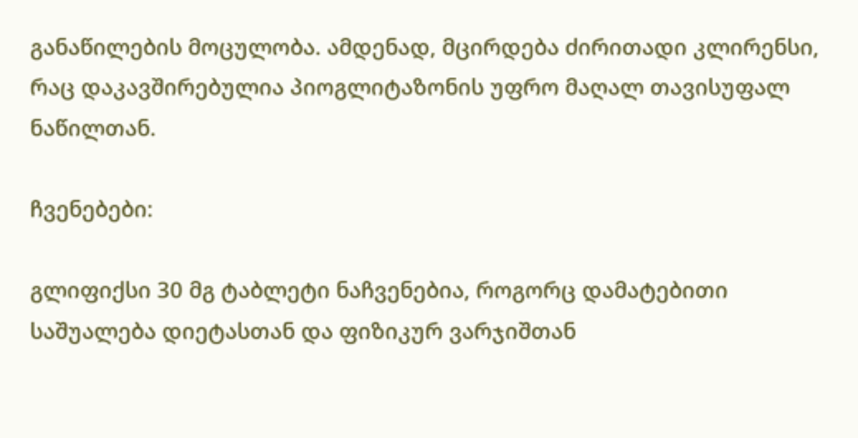განაწილების მოცულობა. ამდენად, მცირდება ძირითადი კლირენსი, რაც დაკავშირებულია პიოგლიტაზონის უფრო მაღალ თავისუფალ ნაწილთან.

ჩვენებები:

გლიფიქსი 30 მგ ტაბლეტი ნაჩვენებია, როგორც დამატებითი საშუალება დიეტასთან და ფიზიკურ ვარჯიშთან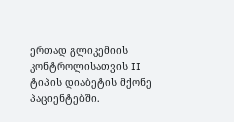ერთად გლიკემიის კონტროლისათვის II ტიპის დიაბეტის მქონე პაციენტებში.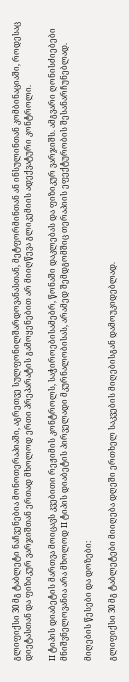გლიფიქსი 30 მგ ტაბლეტი ნაჩვენებია მონოთერაპიაში, აგრეთვე სულფონილშარდოვანასთან, მეტფორმინთან ან ინსულინთან კომბინაციაში, როდესაც დიეტასთან და ფიზიკურ ვარჯიშთან ერთად მხოლოდ ერთი პრეპარატის გამოყენებით არ მიიღწევა გლიკემიის ადექვატური კონტროლი.

II ტიპის დიაბეტის მართვა მოიცავს კვებითი რეჟიმის კონტროლს, საჭიროებისამებრ, წონაში დაკლებას და ფიზიკურ ვარჯიშს. ამგვარი ღონისძიებები მნიშვნელოვანია არა მხოლოდ II ტიპის დიაბეტის პირველადი მკურნალობისას, არამედ შემდგომშიც თერაპიის ეფექტურობის შესანარჩუნებლად.

მიღების წესები და დოზები:

გლიფიქსი 30 მგ ტაბლეტები მიიღება დღეში ერთხელ საკვების მიღებისგან დამოუკიდებლად.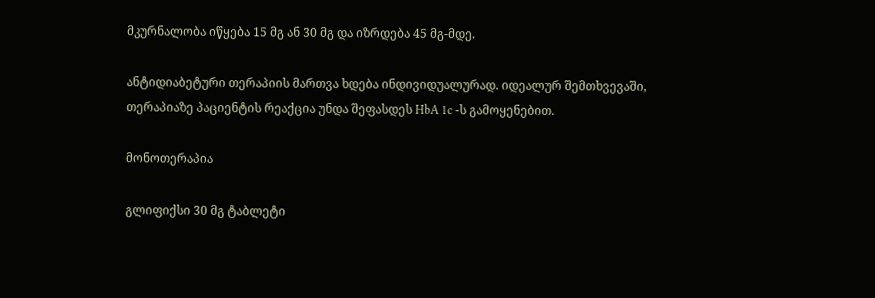მკურნალობა იწყება 15 მგ ან 30 მგ და იზრდება 45 მგ-მდე.

ანტიდიაბეტური თერაპიის მართვა ხდება ინდივიდუალურად. იდეალურ შემთხვევაში, თერაპიაზე პაციენტის რეაქცია უნდა შეფასდეს HbA 1c -ს გამოყენებით.

მონოთერაპია

გლიფიქსი 30 მგ ტაბლეტი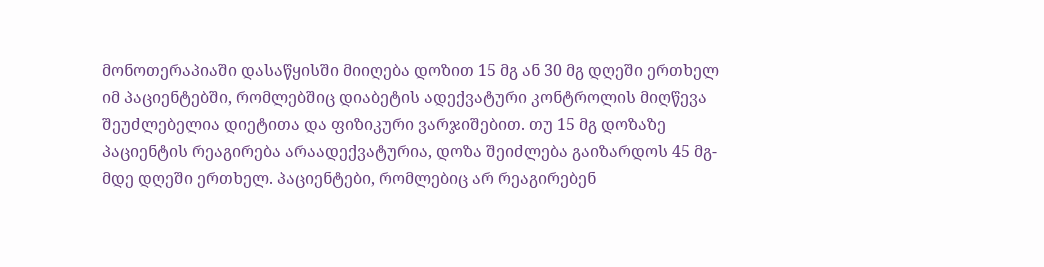მონოთერაპიაში დასაწყისში მიიღება დოზით 15 მგ ან 30 მგ დღეში ერთხელ იმ პაციენტებში, რომლებშიც დიაბეტის ადექვატური კონტროლის მიღწევა შეუძლებელია დიეტითა და ფიზიკური ვარჯიშებით. თუ 15 მგ დოზაზე პაციენტის რეაგირება არაადექვატურია, დოზა შეიძლება გაიზარდოს 45 მგ-მდე დღეში ერთხელ. პაციენტები, რომლებიც არ რეაგირებენ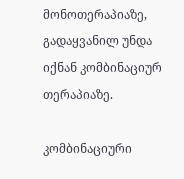მონოთერაპიაზე, გადაყვანილ უნდა იქნან კომბინაციურ თერაპიაზე.

კომბინაციური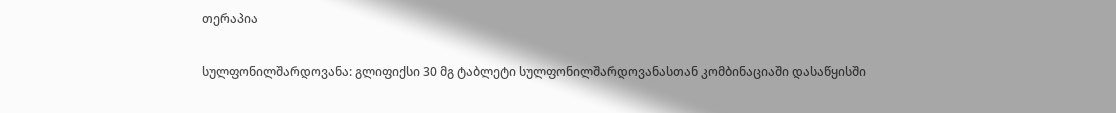თერაპია

სულფონილშარდოვანა: გლიფიქსი 30 მგ ტაბლეტი სულფონილშარდოვანასთან კომბინაციაში დასაწყისში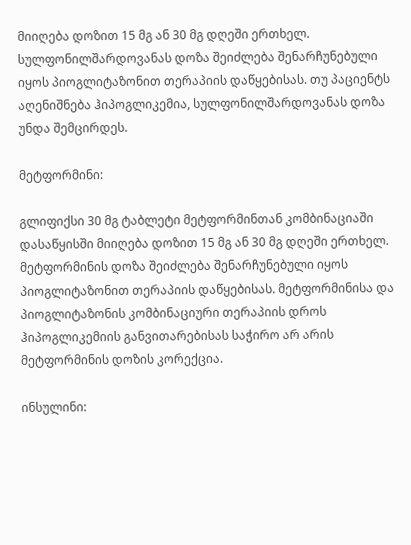მიიღება დოზით 15 მგ ან 30 მგ დღეში ერთხელ. სულფონილშარდოვანას დოზა შეიძლება შენარჩუნებული იყოს პიოგლიტაზონით თერაპიის დაწყებისას. თუ პაციენტს აღენიშნება ჰიპოგლიკემია, სულფონილშარდოვანას დოზა უნდა შემცირდეს.

მეტფორმინი:

გლიფიქსი 30 მგ ტაბლეტი მეტფორმინთან კომბინაციაში დასაწყისში მიიღება დოზით 15 მგ ან 30 მგ დღეში ერთხელ. მეტფორმინის დოზა შეიძლება შენარჩუნებული იყოს პიოგლიტაზონით თერაპიის დაწყებისას. მეტფორმინისა და პიოგლიტაზონის კომბინაციური თერაპიის დროს ჰიპოგლიკემიის განვითარებისას საჭირო არ არის მეტფორმინის დოზის კორექცია.

ინსულინი: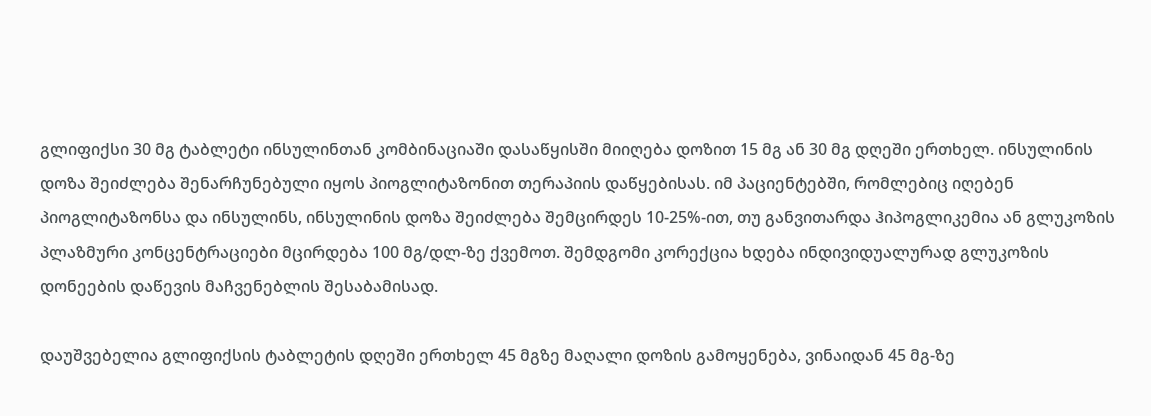გლიფიქსი 30 მგ ტაბლეტი ინსულინთან კომბინაციაში დასაწყისში მიიღება დოზით 15 მგ ან 30 მგ დღეში ერთხელ. ინსულინის დოზა შეიძლება შენარჩუნებული იყოს პიოგლიტაზონით თერაპიის დაწყებისას. იმ პაციენტებში, რომლებიც იღებენ პიოგლიტაზონსა და ინსულინს, ინსულინის დოზა შეიძლება შემცირდეს 10-25%-ით, თუ განვითარდა ჰიპოგლიკემია ან გლუკოზის პლაზმური კონცენტრაციები მცირდება 100 მგ/დლ-ზე ქვემოთ. შემდგომი კორექცია ხდება ინდივიდუალურად გლუკოზის დონეების დაწევის მაჩვენებლის შესაბამისად.

დაუშვებელია გლიფიქსის ტაბლეტის დღეში ერთხელ 45 მგზე მაღალი დოზის გამოყენება, ვინაიდან 45 მგ-ზე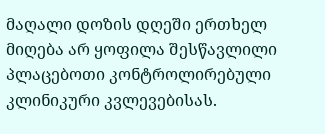მაღალი დოზის დღეში ერთხელ მიღება არ ყოფილა შესწავლილი პლაცებოთი კონტროლირებული კლინიკური კვლევებისას.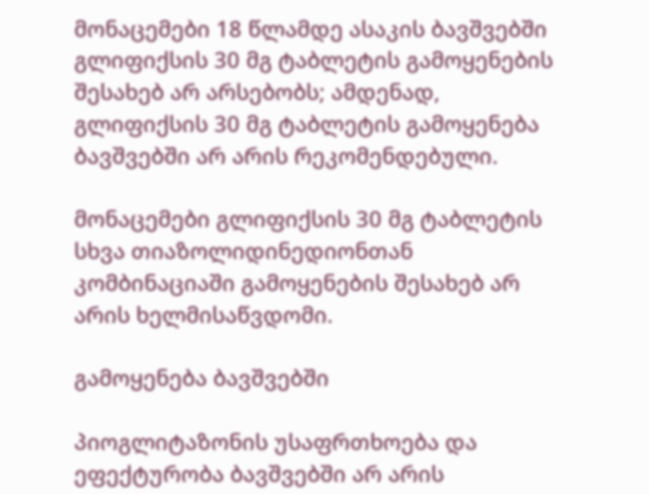მონაცემები 18 წლამდე ასაკის ბავშვებში გლიფიქსის 30 მგ ტაბლეტის გამოყენების შესახებ არ არსებობს; ამდენად, გლიფიქსის 30 მგ ტაბლეტის გამოყენება ბავშვებში არ არის რეკომენდებული.

მონაცემები გლიფიქსის 30 მგ ტაბლეტის სხვა თიაზოლიდინედიონთან კომბინაციაში გამოყენების შესახებ არ არის ხელმისაწვდომი.

გამოყენება ბავშვებში

პიოგლიტაზონის უსაფრთხოება და ეფექტურობა ბავშვებში არ არის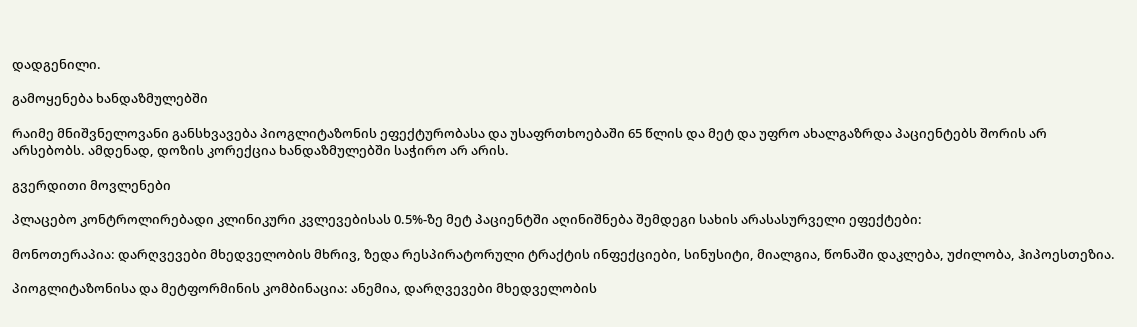დადგენილი.

გამოყენება ხანდაზმულებში

რაიმე მნიშვნელოვანი განსხვავება პიოგლიტაზონის ეფექტურობასა და უსაფრთხოებაში 65 წლის და მეტ და უფრო ახალგაზრდა პაციენტებს შორის არ არსებობს. ამდენად, დოზის კორექცია ხანდაზმულებში საჭირო არ არის.

გვერდითი მოვლენები

პლაცებო კონტროლირებადი კლინიკური კვლევებისას 0.5%-ზე მეტ პაციენტში აღინიშნება შემდეგი სახის არასასურველი ეფექტები:

მონოთერაპია: დარღვევები მხედველობის მხრივ, ზედა რესპირატორული ტრაქტის ინფექციები, სინუსიტი, მიალგია, წონაში დაკლება, უძილობა, ჰიპოესთეზია.

პიოგლიტაზონისა და მეტფორმინის კომბინაცია: ანემია, დარღვევები მხედველობის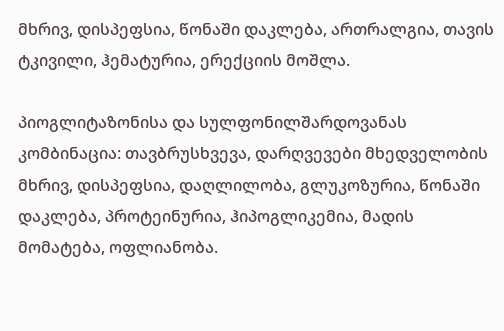მხრივ, დისპეფსია, წონაში დაკლება, ართრალგია, თავის ტკივილი, ჰემატურია, ერექციის მოშლა.

პიოგლიტაზონისა და სულფონილშარდოვანას კომბინაცია: თავბრუსხვევა, დარღვევები მხედველობის მხრივ, დისპეფსია, დაღლილობა, გლუკოზურია, წონაში დაკლება, პროტეინურია, ჰიპოგლიკემია, მადის მომატება, ოფლიანობა.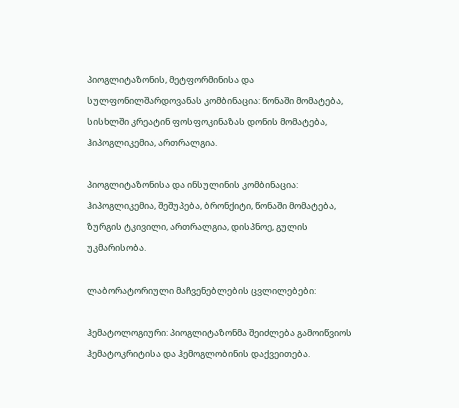პიოგლიტაზონის, მეტფორმინისა და სულფონილშარდოვანას კომბინაცია: წონაში მომატება, სისხლში კრეატინ ფოსფოკინაზას დონის მომატება, ჰიპოგლიკემია, ართრალგია.

პიოგლიტაზონისა და ინსულინის კომბინაცია: ჰიპოგლიკემია, შეშუპება, ბრონქიტი, წონაში მომატება, ზურგის ტკივილი, ართრალგია, დისპნოე, გულის უკმარისობა.

ლაბორატორიული მაჩვენებლების ცვლილებები:

ჰემატოლოგიური: პიოგლიტაზონმა შეიძლება გამოიწვიოს ჰემატოკრიტისა და ჰემოგლობინის დაქვეითება.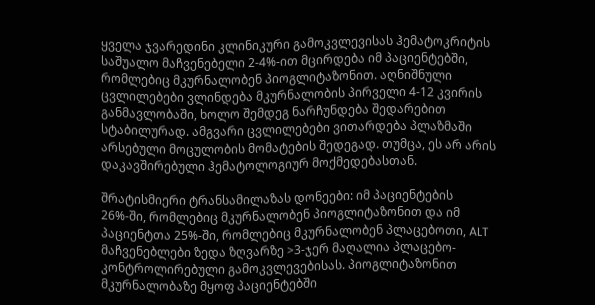ყველა ჯვარედინი კლინიკური გამოკვლევისას ჰემატოკრიტის საშუალო მაჩვენებელი 2-4%-ით მცირდება იმ პაციენტებში, რომლებიც მკურნალობენ პიოგლიტაზონით. აღნიშნული ცვლილებები ვლინდება მკურნალობის პირველი 4-12 კვირის განმავლობაში, ხოლო შემდეგ ნარჩუნდება შედარებით სტაბილურად. ამგვარი ცვლილებები ვითარდება პლაზმაში არსებული მოცულობის მომატების შედეგად. თუმცა, ეს არ არის დაკავშირებული ჰემატოლოგიურ მოქმედებასთან.

შრატისმიერი ტრანსამილაზას დონეები: იმ პაციენტების 26%-ში, რომლებიც მკურნალობენ პიოგლიტაზონით და იმ პაციენტთა 25%-ში, რომლებიც მკურნალობენ პლაცებოთი, ALT მაჩვენებლები ზედა ზღვარზე >3-ჯერ მაღალია პლაცებო-კონტროლირებული გამოკვლევებისას. პიოგლიტაზონით მკურნალობაზე მყოფ პაციენტებში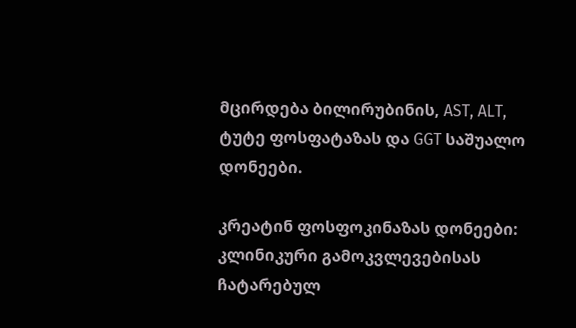მცირდება ბილირუბინის, AST, ALT, ტუტე ფოსფატაზას და GGT საშუალო დონეები.

კრეატინ ფოსფოკინაზას დონეები: კლინიკური გამოკვლევებისას ჩატარებულ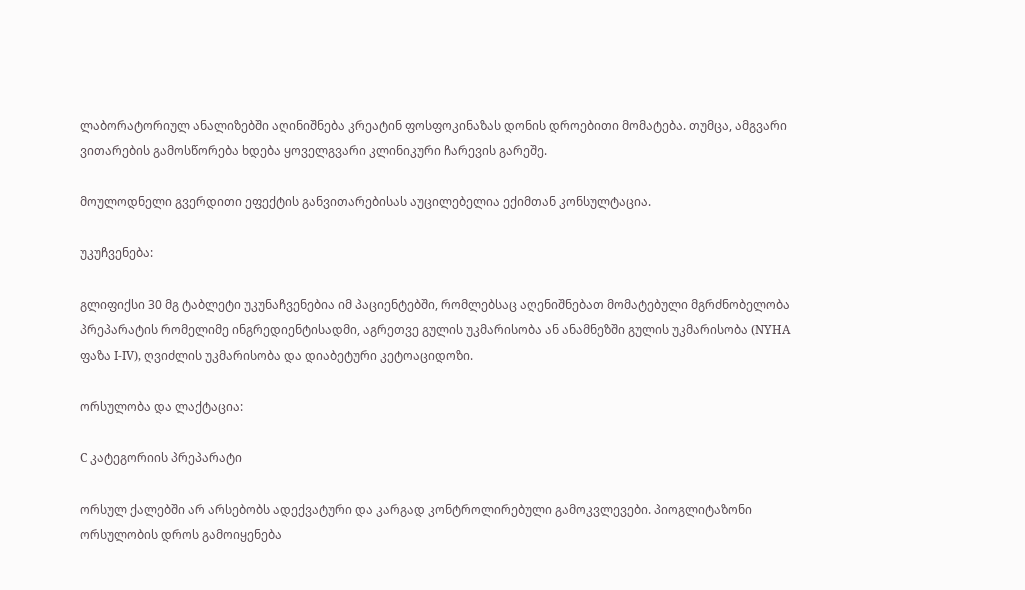ლაბორატორიულ ანალიზებში აღინიშნება კრეატინ ფოსფოკინაზას დონის დროებითი მომატება. თუმცა, ამგვარი ვითარების გამოსწორება ხდება ყოველგვარი კლინიკური ჩარევის გარეშე.

მოულოდნელი გვერდითი ეფექტის განვითარებისას აუცილებელია ექიმთან კონსულტაცია.

უკუჩვენება:

გლიფიქსი 30 მგ ტაბლეტი უკუნაჩვენებია იმ პაციენტებში, რომლებსაც აღენიშნებათ მომატებული მგრძნობელობა პრეპარატის რომელიმე ინგრედიენტისადმი, აგრეთვე გულის უკმარისობა ან ანამნეზში გულის უკმარისობა (NYHA ფაზა I-IV), ღვიძლის უკმარისობა და დიაბეტური კეტოაციდოზი.

ორსულობა და ლაქტაცია:

C კატეგორიის პრეპარატი

ორსულ ქალებში არ არსებობს ადექვატური და კარგად კონტროლირებული გამოკვლევები. პიოგლიტაზონი ორსულობის დროს გამოიყენება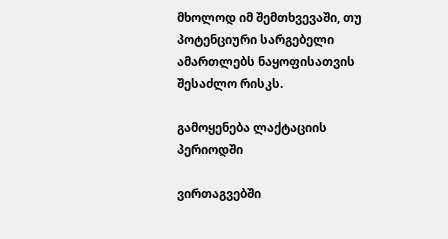მხოლოდ იმ შემთხვევაში, თუ პოტენციური სარგებელი ამართლებს ნაყოფისათვის შესაძლო რისკს.

გამოყენება ლაქტაციის პერიოდში

ვირთაგვებში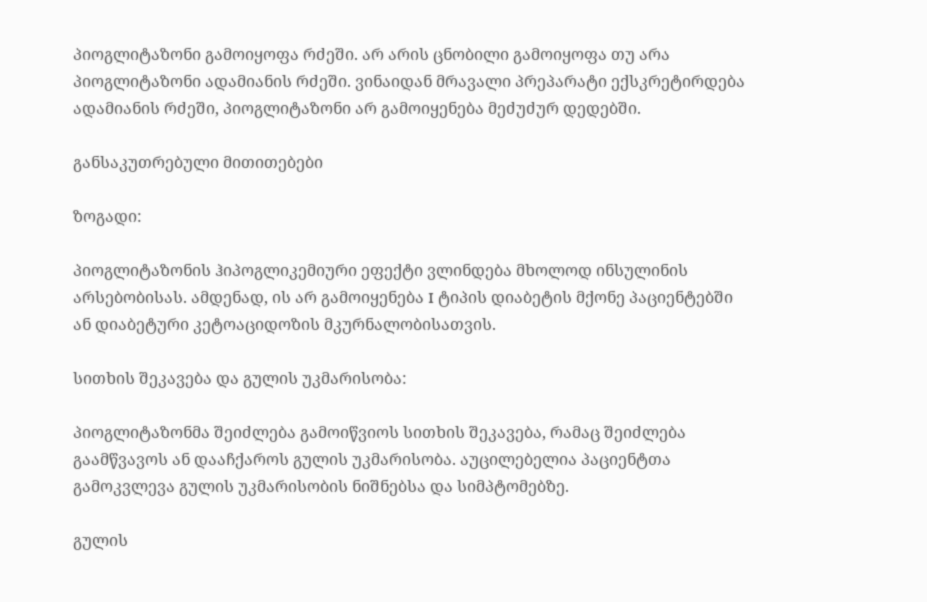პიოგლიტაზონი გამოიყოფა რძეში. არ არის ცნობილი გამოიყოფა თუ არა პიოგლიტაზონი ადამიანის რძეში. ვინაიდან მრავალი პრეპარატი ექსკრეტირდება ადამიანის რძეში, პიოგლიტაზონი არ გამოიყენება მეძუძურ დედებში.

განსაკუთრებული მითითებები

ზოგადი:

პიოგლიტაზონის ჰიპოგლიკემიური ეფექტი ვლინდება მხოლოდ ინსულინის არსებობისას. ამდენად, ის არ გამოიყენება I ტიპის დიაბეტის მქონე პაციენტებში ან დიაბეტური კეტოაციდოზის მკურნალობისათვის.

სითხის შეკავება და გულის უკმარისობა:

პიოგლიტაზონმა შეიძლება გამოიწვიოს სითხის შეკავება, რამაც შეიძლება გაამწვავოს ან დააჩქაროს გულის უკმარისობა. აუცილებელია პაციენტთა გამოკვლევა გულის უკმარისობის ნიშნებსა და სიმპტომებზე.

გულის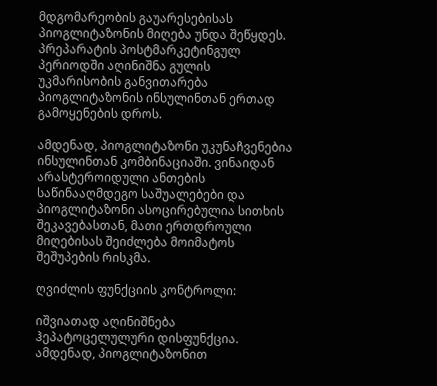მდგომარეობის გაუარესებისას პიოგლიტაზონის მიღება უნდა შეწყდეს. პრეპარატის პოსტმარკეტინგულ პერიოდში აღინიშნა გულის უკმარისობის განვითარება პიოგლიტაზონის ინსულინთან ერთად გამოყენების დროს.

ამდენად, პიოგლიტაზონი უკუნაჩვენებია ინსულინთან კომბინაციაში. ვინაიდან არასტეროიდული ანთების საწინააღმდეგო საშუალებები და პიოგლიტაზონი ასოცირებულია სითხის შეკავებასთან, მათი ერთდროული მიღებისას შეიძლება მოიმატოს შეშუპების რისკმა.

ღვიძლის ფუნქციის კონტროლი:

იშვიათად აღინიშნება ჰეპატოცელულური დისფუნქცია. ამდენად, პიოგლიტაზონით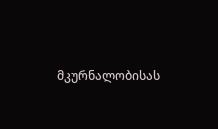მკურნალობისას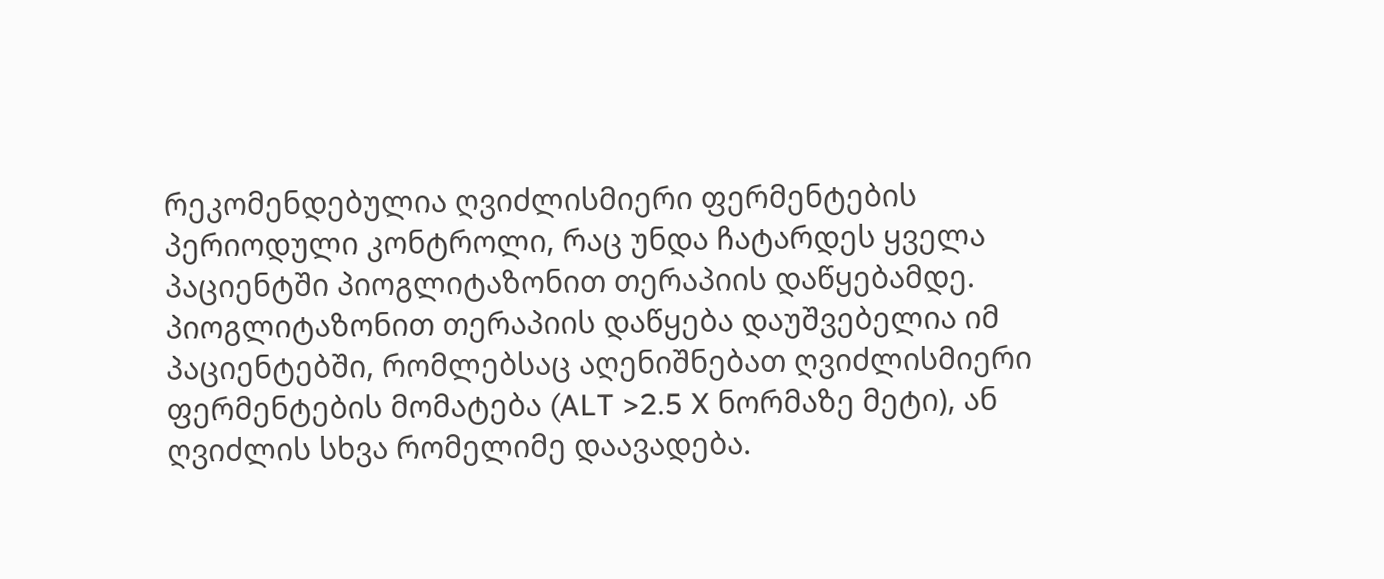რეკომენდებულია ღვიძლისმიერი ფერმენტების პერიოდული კონტროლი, რაც უნდა ჩატარდეს ყველა პაციენტში პიოგლიტაზონით თერაპიის დაწყებამდე. პიოგლიტაზონით თერაპიის დაწყება დაუშვებელია იმ პაციენტებში, რომლებსაც აღენიშნებათ ღვიძლისმიერი ფერმენტების მომატება (ALT >2.5 X ნორმაზე მეტი), ან ღვიძლის სხვა რომელიმე დაავადება.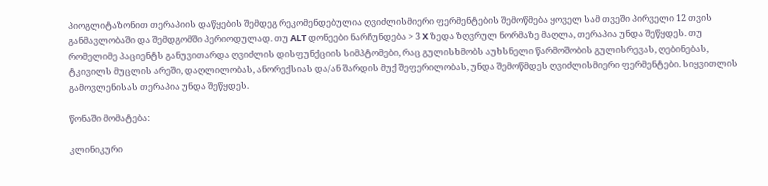პიოგლიტაზონით თერაპიის დაწყების შემდეგ რეკომენდებულია ღვიძლისმიერი ფერმენტების შემოწმება ყოველ სამ თვეში პირველი 12 თვის განმავლობაში და შემდგომში პერიოდულად. თუ ALT დონეები ნარჩუნდება > 3 X ზედა ზღვრულ ნორმაზე მაღლა, თერაპია უნდა შეწყდეს. თუ რომელიმე პაციენტს განუვითარდა ღვიძლის დისფუნქციის სიმპტომები, რაც გულისხმობს აუხსნელი წარმოშობის გულისრევას, ღებინებას, ტკივილს მუცლის არეში, დაღლილობას, ანორექსიას და/ან შარდის მუქ შეფერილობას, უნდა შემოწმდეს ღვიძლისმიერი ფერმენტები. სიყვითლის გამოვლენისას თერაპია უნდა შეწყდეს.

წონაში მომატება:

კლინიკური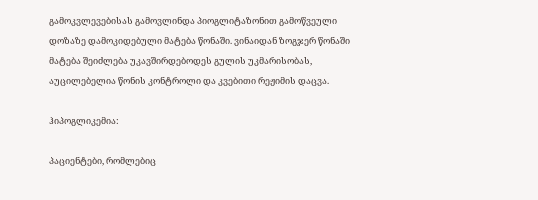გამოკვლევებისას გამოვლინდა პიოგლიტაზონით გამოწვეული დოზაზე დამოკიდებული მატება წონაში. ვინაიდან ზოგჯერ წონაში მატება შეიძლება უკავშირდებოდეს გულის უკმარისობას, აუცილებელია წონის კონტროლი და კვებითი რეჟიმის დაცვა.

ჰიპოგლიკემია:

პაციენტები, რომლებიც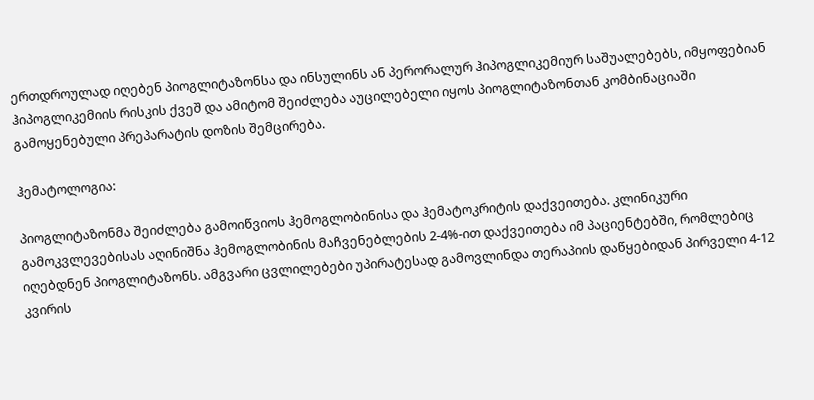ერთდროულად იღებენ პიოგლიტაზონსა და ინსულინს ან პერორალურ ჰიპოგლიკემიურ საშუალებებს, იმყოფებიან ჰიპოგლიკემიის რისკის ქვეშ და ამიტომ შეიძლება აუცილებელი იყოს პიოგლიტაზონთან კომბინაციაში გამოყენებული პრეპარატის დოზის შემცირება.

ჰემატოლოგია:

პიოგლიტაზონმა შეიძლება გამოიწვიოს ჰემოგლობინისა და ჰემატოკრიტის დაქვეითება. კლინიკური გამოკვლევებისას აღინიშნა ჰემოგლობინის მაჩვენებლების 2-4%-ით დაქვეითება იმ პაციენტებში, რომლებიც იღებდნენ პიოგლიტაზონს. ამგვარი ცვლილებები უპირატესად გამოვლინდა თერაპიის დაწყებიდან პირველი 4-12 კვირის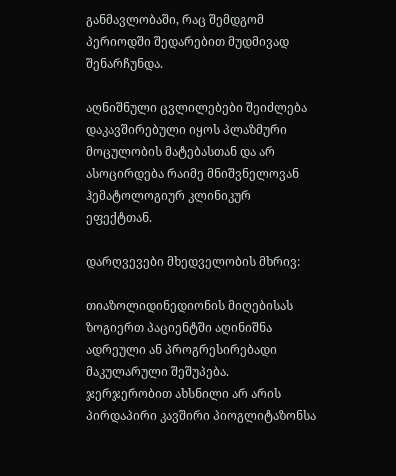განმავლობაში, რაც შემდგომ პერიოდში შედარებით მუდმივად შენარჩუნდა.

აღნიშნული ცვლილებები შეიძლება დაკავშირებული იყოს პლაზმური მოცულობის მატებასთან და არ ასოცირდება რაიმე მნიშვნელოვან ჰემატოლოგიურ კლინიკურ ეფექტთან.

დარღვევები მხედველობის მხრივ:

თიაზოლიდინედიონის მიღებისას ზოგიერთ პაციენტში აღინიშნა ადრეული ან პროგრესირებადი მაკულარული შეშუპება. ჯერჯერობით ახსნილი არ არის პირდაპირი კავშირი პიოგლიტაზონსა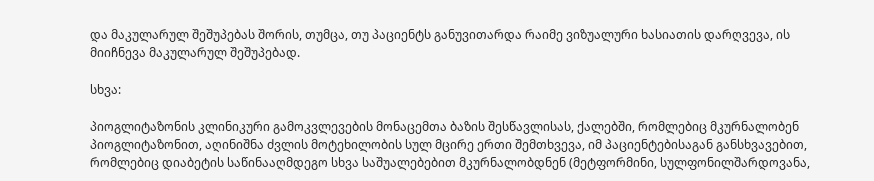და მაკულარულ შეშუპებას შორის, თუმცა, თუ პაციენტს განუვითარდა რაიმე ვიზუალური ხასიათის დარღვევა, ის მიიჩნევა მაკულარულ შეშუპებად.

სხვა:

პიოგლიტაზონის კლინიკური გამოკვლევების მონაცემთა ბაზის შესწავლისას, ქალებში, რომლებიც მკურნალობენ პიოგლიტაზონით, აღინიშნა ძვლის მოტეხილობის სულ მცირე ერთი შემთხვევა, იმ პაციენტებისაგან განსხვავებით, რომლებიც დიაბეტის საწინააღმდეგო სხვა საშუალებებით მკურნალობდნენ (მეტფორმინი, სულფონილშარდოვანა,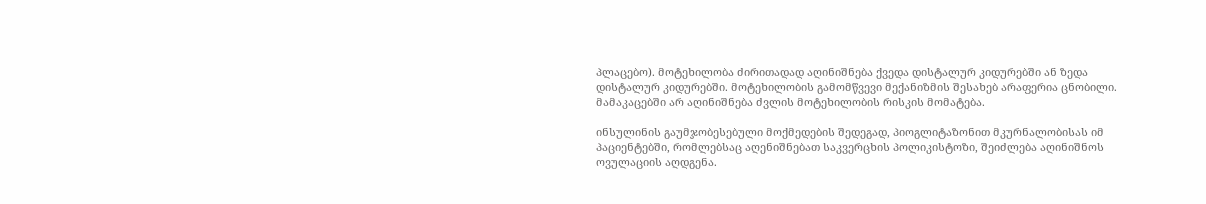პლაცებო). მოტეხილობა ძირითადად აღინიშნება ქვედა დისტალურ კიდურებში ან ზედა დისტალურ კიდურებში. მოტეხილობის გამომწვევი მექანიზმის შესახებ არაფერია ცნობილი. მამაკაცებში არ აღინიშნება ძვლის მოტეხილობის რისკის მომატება.

ინსულინის გაუმჯობესებული მოქმედების შედეგად, პიოგლიტაზონით მკურნალობისას იმ პაციენტებში, რომლებსაც აღენიშნებათ საკვერცხის პოლიკისტოზი, შეიძლება აღინიშნოს ოვულაციის აღდგენა.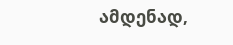ამდენად,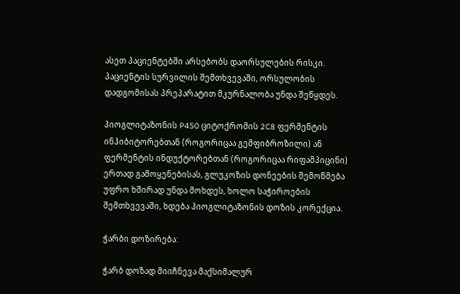ასეთ პაციენტებში არსებობს დაორსულების რისკი. პაციენტის სურვილის შემთხვევაში, ორსულობის დადგომისას პრეპარატით მკურნალობა უნდა შეწყდეს.

პიოგლიტაზონის P450 ციტოქრომის 2C8 ფერმენტის ინჰიბიტორებთან (როგორიცაა გემფიბროზილი) ან ფერმენტის ინდუქტორებთან (როგორიცაა რიფამპიცინი) ერთად გამოყენებისას, გლუკოზის დონეების შემოწმება უფრო ხშირად უნდა მოხდეს, ხოლო საჭიროების შემთხვევაში, ხდება პიოგლიტაზონის დოზის კორექცია.

ჭარბი დოზირება:

ჭარბ დოზად მიიჩნევა მაქსიმალურ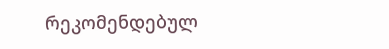რეკომენდებულ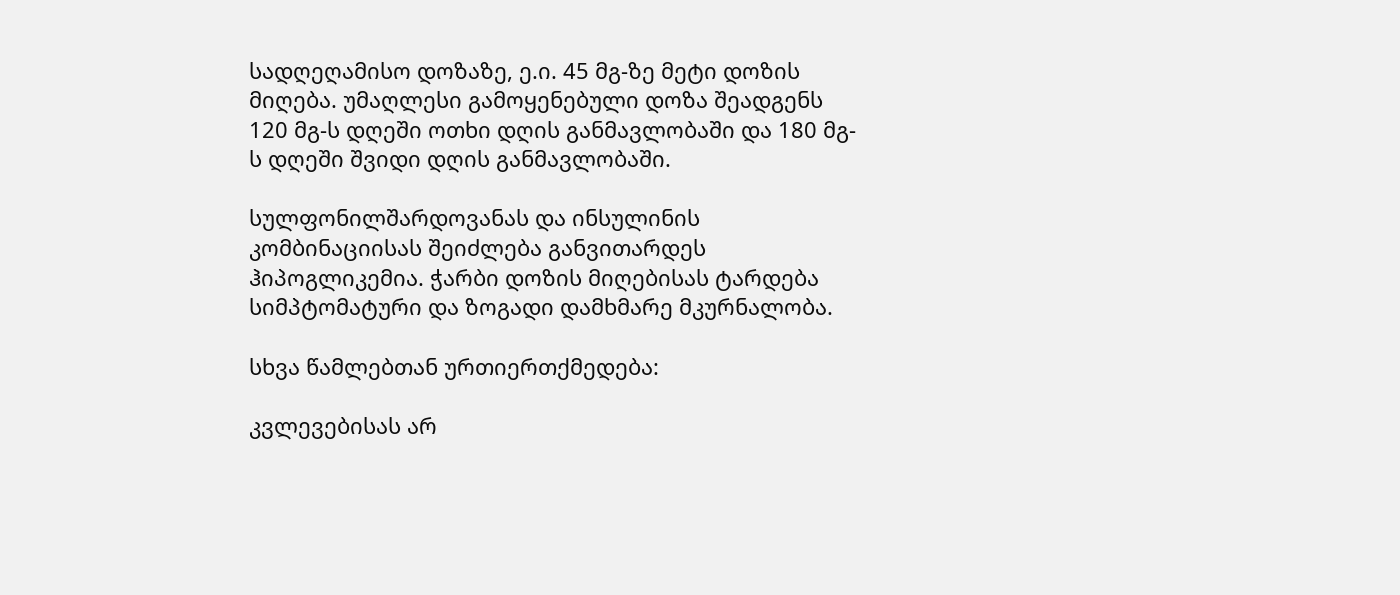სადღეღამისო დოზაზე, ე.ი. 45 მგ-ზე მეტი დოზის მიღება. უმაღლესი გამოყენებული დოზა შეადგენს 120 მგ-ს დღეში ოთხი დღის განმავლობაში და 180 მგ-ს დღეში შვიდი დღის განმავლობაში.

სულფონილშარდოვანას და ინსულინის კომბინაციისას შეიძლება განვითარდეს ჰიპოგლიკემია. ჭარბი დოზის მიღებისას ტარდება სიმპტომატური და ზოგადი დამხმარე მკურნალობა.

სხვა წამლებთან ურთიერთქმედება:

კვლევებისას არ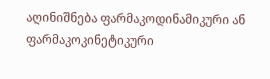აღინიშნება ფარმაკოდინამიკური ან ფარმაკოკინეტიკური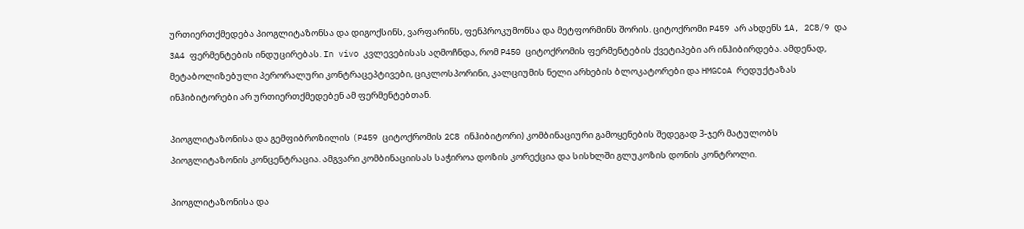ურთიერთქმედება პიოგლიტაზონსა და დიგოქსინს, ვარფარინს, ფენპროკუმონსა და მეტფორმინს შორის. ციტოქრომი P459 არ ახდენს 1A, 2C8/9 და 3A4 ფერმენტების ინდუცირებას. In vivo კვლევებისას აღმოჩნდა, რომ P450 ციტოქრომის ფერმენტების ქვეტიპები არ ინჰიბირდება. ამდენად, მეტაბოლიზებული პერორალური კონტრაცეპტივები, ციკლოსპორინი, კალციუმის ნელი არხების ბლოკატორები და HMGCoA რედუქტაზას ინჰიბიტორები არ ურთიერთქმედებენ ამ ფერმენტებთან.

პიოგლიტაზონისა და გემფიბროზილის (P459 ციტოქრომის 2C8 ინჰიბიტორი) კომბინაციური გამოყენების შედეგად 3-ჯერ მატულობს პიოგლიტაზონის კონცენტრაცია. ამგვარი კომბინაციისას საჭიროა დოზის კორექცია და სისხლში გლუკოზის დონის კონტროლი.

პიოგლიტაზონისა და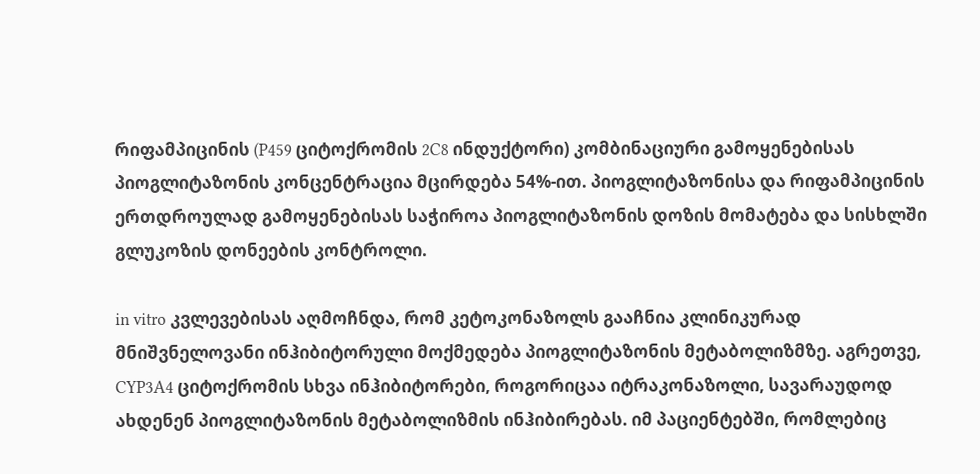რიფამპიცინის (P459 ციტოქრომის 2C8 ინდუქტორი) კომბინაციური გამოყენებისას პიოგლიტაზონის კონცენტრაცია მცირდება 54%-ით. პიოგლიტაზონისა და რიფამპიცინის ერთდროულად გამოყენებისას საჭიროა პიოგლიტაზონის დოზის მომატება და სისხლში გლუკოზის დონეების კონტროლი.

in vitro კვლევებისას აღმოჩნდა, რომ კეტოკონაზოლს გააჩნია კლინიკურად მნიშვნელოვანი ინჰიბიტორული მოქმედება პიოგლიტაზონის მეტაბოლიზმზე. აგრეთვე, CYP3A4 ციტოქრომის სხვა ინჰიბიტორები, როგორიცაა იტრაკონაზოლი, სავარაუდოდ ახდენენ პიოგლიტაზონის მეტაბოლიზმის ინჰიბირებას. იმ პაციენტებში, რომლებიც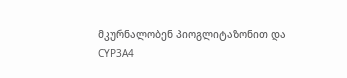მკურნალობენ პიოგლიტაზონით და CYP3A4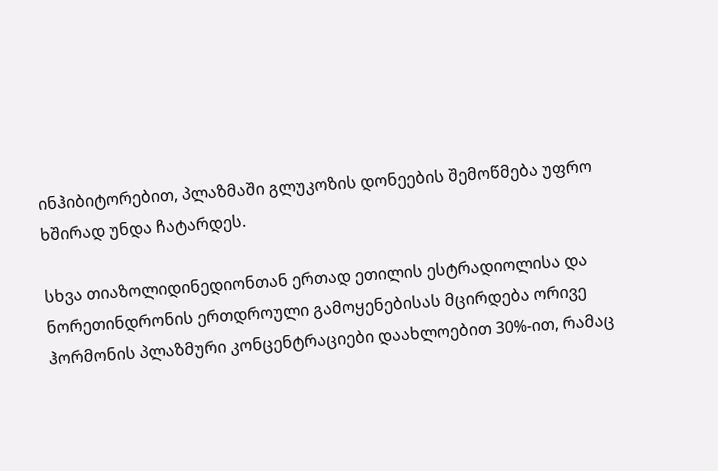ინჰიბიტორებით, პლაზმაში გლუკოზის დონეების შემოწმება უფრო ხშირად უნდა ჩატარდეს.

სხვა თიაზოლიდინედიონთან ერთად ეთილის ესტრადიოლისა და ნორეთინდრონის ერთდროული გამოყენებისას მცირდება ორივე ჰორმონის პლაზმური კონცენტრაციები დაახლოებით 30%-ით, რამაც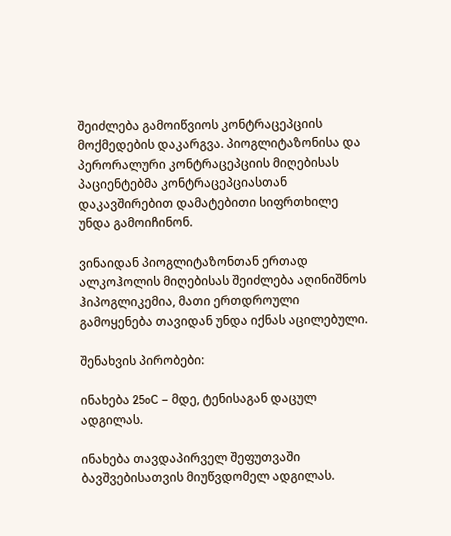შეიძლება გამოიწვიოს კონტრაცეპციის მოქმედების დაკარგვა. პიოგლიტაზონისა და პერორალური კონტრაცეპციის მიღებისას პაციენტებმა კონტრაცეპციასთან დაკავშირებით დამატებითი სიფრთხილე უნდა გამოიჩინონ.

ვინაიდან პიოგლიტაზონთან ერთად ალკოჰოლის მიღებისას შეიძლება აღინიშნოს ჰიპოგლიკემია, მათი ერთდროული გამოყენება თავიდან უნდა იქნას აცილებული.

შენახვის პირობები:

ინახება 25oC – მდე, ტენისაგან დაცულ ადგილას.

ინახება თავდაპირველ შეფუთვაში ბავშვებისათვის მიუწვდომელ ადგილას.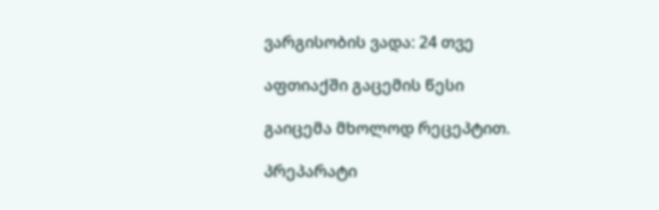ვარგისობის ვადა: 24 თვე

აფთიაქში გაცემის წესი

გაიცემა მხოლოდ რეცეპტით.

პრეპარატი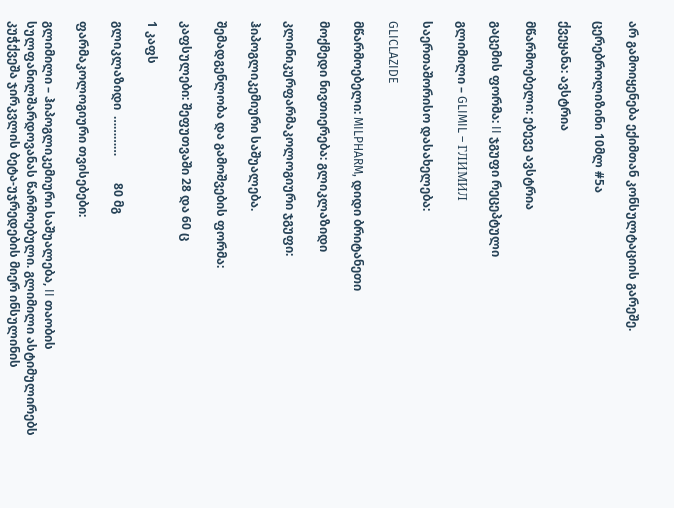არ გამოიყენება ექიმთან კონსულტაციის გარეშე.

ცერებროლიზინი 10მლ #5ა

ქვეყანა: ავსტრია

მწარმოებელი: ებევე ავსტრია

გაცემის ფორმა: II ჯგუფი რეცეპტული

გლიმილი – GLIMIL – ГЛИМИЛ

საერთაშორისო დასახელება:

GLICLAZIDE

მწარმოებელი: MILPHARM, დიდი ბრიტანეთი

მოქმედი ნივთიერება: გლიკლაზიდი

კლინიკურფარმაკოლოგიური ჯგუფი:

ჰიპოგლიკემიური საშუალება.

შემადგენლობა და გამოშვების ფორმა:

კაფსულები: შეფუთვაში 28 და 60 ც

1 კაფს

გლიკლაზიდი  …………         80 მგ

ფარმაკოლოგიური თვისებები:

გლიმილი – ჰიპოგლიკემიური საშუალება, II თაობის სულფანილშარდოვანას წარმოებული. გლიმილი ასტიმულირებს კუჭქვეშა ჯირკვლის ბეტა-უჯრედების მიერ ინსულინის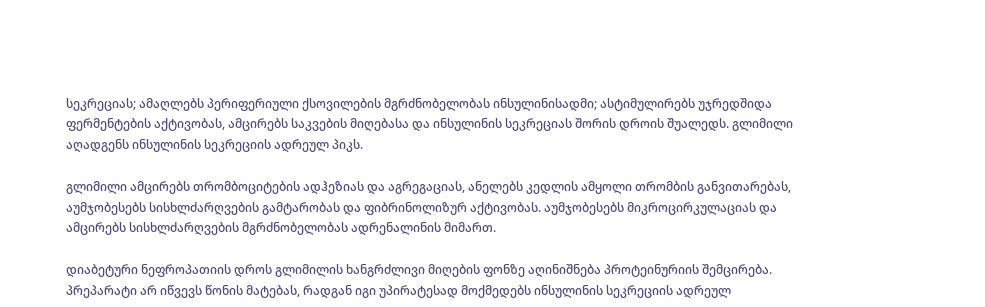სეკრეციას; ამაღლებს პერიფერიული ქსოვილების მგრძნობელობას ინსულინისადმი; ასტიმულირებს უჯრედშიდა ფერმენტების აქტივობას, ამცირებს საკვების მიღებასა და ინსულინის სეკრეციას შორის დროის შუალედს. გლიმილი აღადგენს ინსულინის სეკრეციის ადრეულ პიკს.

გლიმილი ამცირებს თრომბოციტების ადჰეზიას და აგრეგაციას, ანელებს კედლის ამყოლი თრომბის განვითარებას, აუმჯობესებს სისხლძარღვების გამტარობას და ფიბრინოლიზურ აქტივობას. აუმჯობესებს მიკროცირკულაციას და ამცირებს სისხლძარღვების მგრძნობელობას ადრენალინის მიმართ.

დიაბეტური ნეფროპათიის დროს გლიმილის ხანგრძლივი მიღების ფონზე აღინიშნება პროტეინურიის შემცირება. პრეპარატი არ იწვევს წონის მატებას, რადგან იგი უპირატესად მოქმედებს ინსულინის სეკრეციის ადრეულ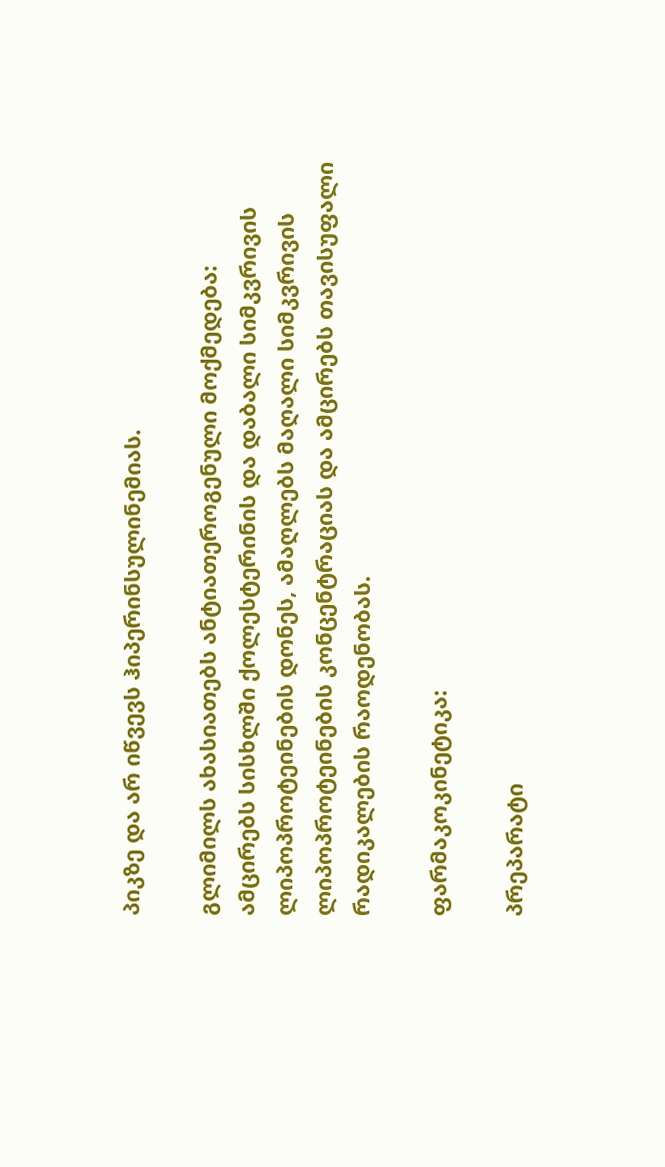პიკზე და არ იწვევს ჰიპერინსულინემიას.

გლიმილს ახასიათებს ანტიათეროგენული მოქმედება: ამცირებს სისხლში ქოლესტერინის და დაბალი სიმკვრივის ლიპოპროტეინების დონეს, ამაღლებს მაღალი სიმკვრივის ლიპოპროტეინების კონცენტრაციას და ამცირებს თავისუფალი რადიკალების რაოდენობას.

ფარმაკოკინეტიკა:

პრეპარატი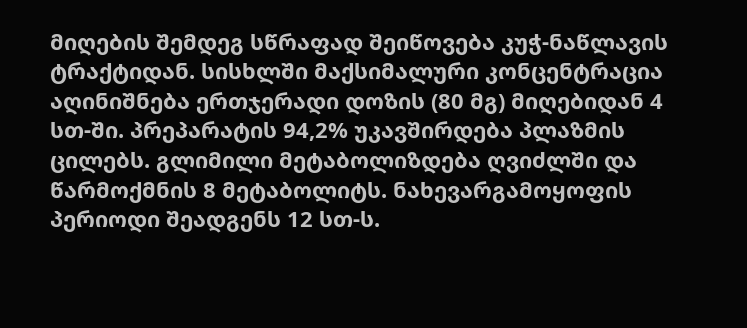მიღების შემდეგ სწრაფად შეიწოვება კუჭ-ნაწლავის ტრაქტიდან. სისხლში მაქსიმალური კონცენტრაცია აღინიშნება ერთჯერადი დოზის (80 მგ) მიღებიდან 4 სთ-ში. პრეპარატის 94,2% უკავშირდება პლაზმის ცილებს. გლიმილი მეტაბოლიზდება ღვიძლში და წარმოქმნის 8 მეტაბოლიტს. ნახევარგამოყოფის პერიოდი შეადგენს 12 სთ-ს.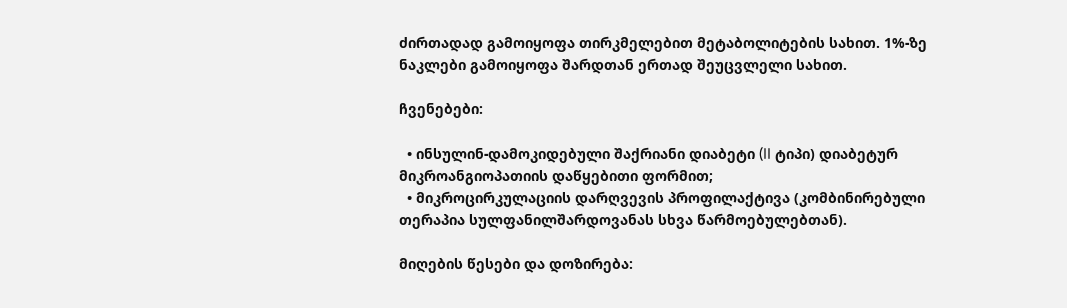ძირთადად გამოიყოფა თირკმელებით მეტაბოლიტების სახით. 1%-ზე ნაკლები გამოიყოფა შარდთან ერთად შეუცვლელი სახით.

ჩვენებები:

  • ინსულინ-დამოკიდებული შაქრიანი დიაბეტი (II ტიპი) დიაბეტურ მიკროანგიოპათიის დაწყებითი ფორმით;
  • მიკროცირკულაციის დარღვევის პროფილაქტივა (კომბინირებული თერაპია სულფანილშარდოვანას სხვა წარმოებულებთან).

მიღების წესები და დოზირება: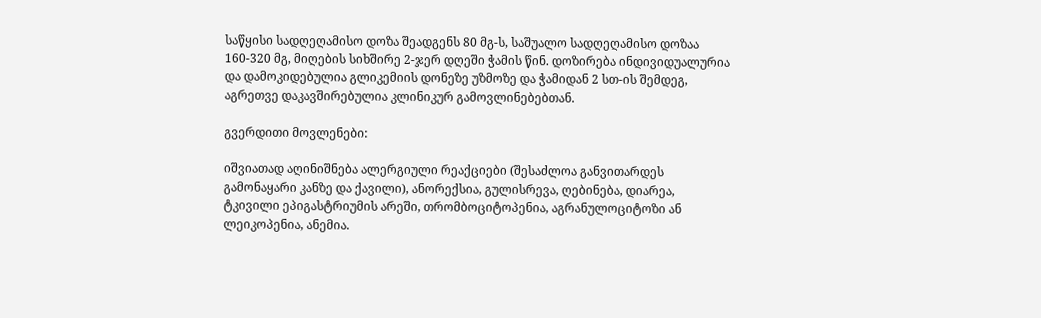საწყისი სადღეღამისო დოზა შეადგენს 80 მგ-ს, საშუალო სადღეღამისო დოზაა 160-320 მგ, მიღების სიხშირე 2-ჯერ დღეში ჭამის წინ. დოზირება ინდივიდუალურია და დამოკიდებულია გლიკემიის დონეზე უზმოზე და ჭამიდან 2 სთ-ის შემდეგ, აგრეთვე დაკავშირებულია კლინიკურ გამოვლინებებთან.

გვერდითი მოვლენები:

იშვიათად აღინიშნება ალერგიული რეაქციები (შესაძლოა განვითარდეს გამონაყარი კანზე და ქავილი), ანორექსია, გულისრევა, ღებინება, დიარეა, ტკივილი ეპიგასტრიუმის არეში, თრომბოციტოპენია, აგრანულოციტოზი ან ლეიკოპენია, ანემია.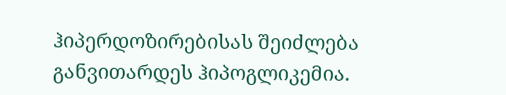ჰიპერდოზირებისას შეიძლება განვითარდეს ჰიპოგლიკემია.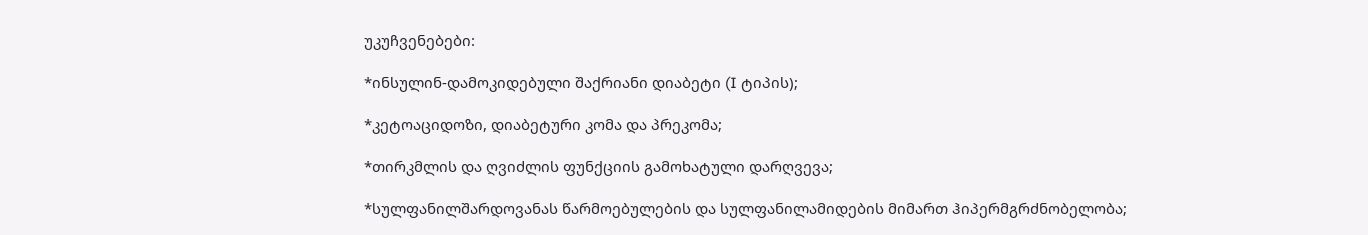უკუჩვენებები:

*ინსულინ-დამოკიდებული შაქრიანი დიაბეტი (I ტიპის);

*კეტოაციდოზი, დიაბეტური კომა და პრეკომა;

*თირკმლის და ღვიძლის ფუნქციის გამოხატული დარღვევა;

*სულფანილშარდოვანას წარმოებულების და სულფანილამიდების მიმართ ჰიპერმგრძნობელობა;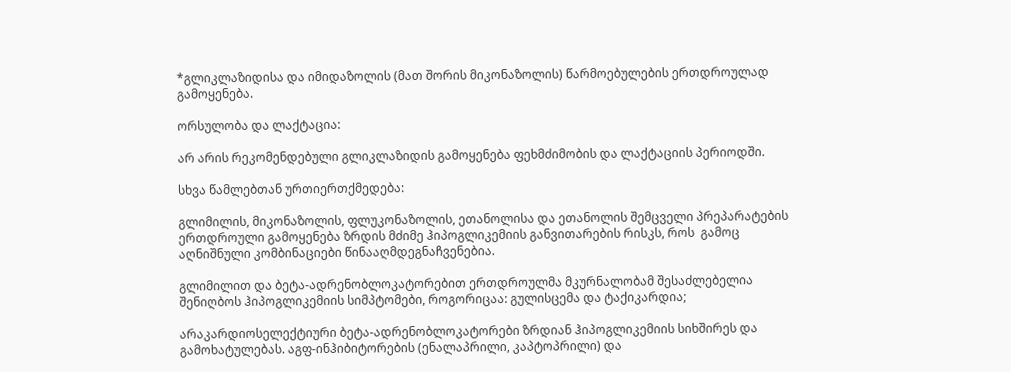*გლიკლაზიდისა და იმიდაზოლის (მათ შორის მიკონაზოლის) წარმოებულების ერთდროულად გამოყენება.

ორსულობა და ლაქტაცია:

არ არის რეკომენდებული გლიკლაზიდის გამოყენება ფეხმძიმობის და ლაქტაციის პერიოდში.

სხვა წამლებთან ურთიერთქმედება:

გლიმილის, მიკონაზოლის, ფლუკონაზოლის, ეთანოლისა და ეთანოლის შემცველი პრეპარატების ერთდროული გამოყენება ზრდის მძიმე ჰიპოგლიკემიის განვითარების რისკს, როს  გამოც აღნიშნული კომბინაციები წინააღმდეგნაჩვენებია.

გლიმილით და ბეტა-ადრენობლოკატორებით ერთდროულმა მკურნალობამ შესაძლებელია შენიღბოს ჰიპოგლიკემიის სიმპტომები, როგორიცაა: გულისცემა და ტაქიკარდია;

არაკარდიოსელექტიური ბეტა-ადრენობლოკატორები ზრდიან ჰიპოგლიკემიის სიხშირეს და გამოხატულებას. აგფ-ინჰიბიტორების (ენალაპრილი, კაპტოპრილი) და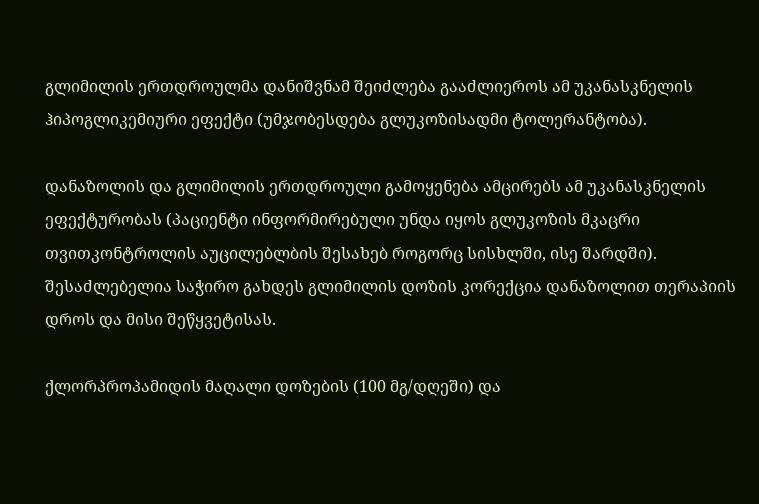გლიმილის ერთდროულმა დანიშვნამ შეიძლება გააძლიეროს ამ უკანასკნელის ჰიპოგლიკემიური ეფექტი (უმჯობესდება გლუკოზისადმი ტოლერანტობა).

დანაზოლის და გლიმილის ერთდროული გამოყენება ამცირებს ამ უკანასკნელის ეფექტურობას (პაციენტი ინფორმირებული უნდა იყოს გლუკოზის მკაცრი თვითკონტროლის აუცილებლბის შესახებ როგორც სისხლში, ისე შარდში). შესაძლებელია საჭირო გახდეს გლიმილის დოზის კორექცია დანაზოლით თერაპიის დროს და მისი შეწყვეტისას.

ქლორპროპამიდის მაღალი დოზების (100 მგ/დღეში) და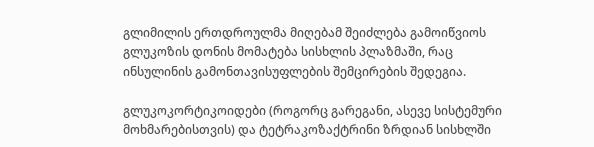გლიმილის ერთდროულმა მიღებამ შეიძლება გამოიწვიოს გლუკოზის დონის მომატება სისხლის პლაზმაში, რაც ინსულინის გამონთავისუფლების შემცირების შედეგია.

გლუკოკორტიკოიდები (როგორც გარეგანი, ასევე სისტემური მოხმარებისთვის) და ტეტრაკოზაქტრინი ზრდიან სისხლში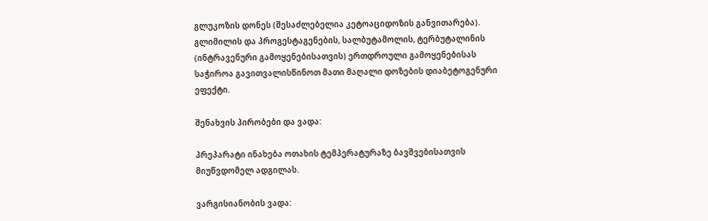გლუკოზის დონეს (შესაძლებელია კეტოაციდოზის განვითარება). გლიმილის და პროგესტაგენების, სალბუტამოლის, ტერბუტალინის (ინტრავენური გამოყენებისათვის) ერთდროული გამოყენებისას საჭიროა გავითვალისწინოთ მათი მაღალი დოზების დიაბეტოგენური ეფექტი.

შენახვის პირობები და ვადა:

პრეპარატი ინახება ოთახის ტემპერატურაზე ბავშვებისათვის მიუწვდომელ ადგილას.

ვარგისიანობის ვადა: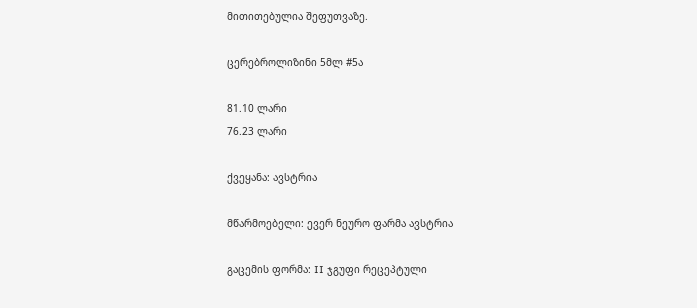მითითებულია შეფუთვაზე.

ცერებროლიზინი 5მლ #5ა

81.10 ლარი
76.23 ლარი

ქვეყანა: ავსტრია

მწარმოებელი: ევერ ნეურო ფარმა ავსტრია

გაცემის ფორმა: II ჯგუფი რეცეპტული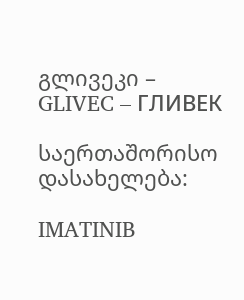გლივეკი – GLIVEC – ГЛИВЕК

საერთაშორისო დასახელება:

IMATINIB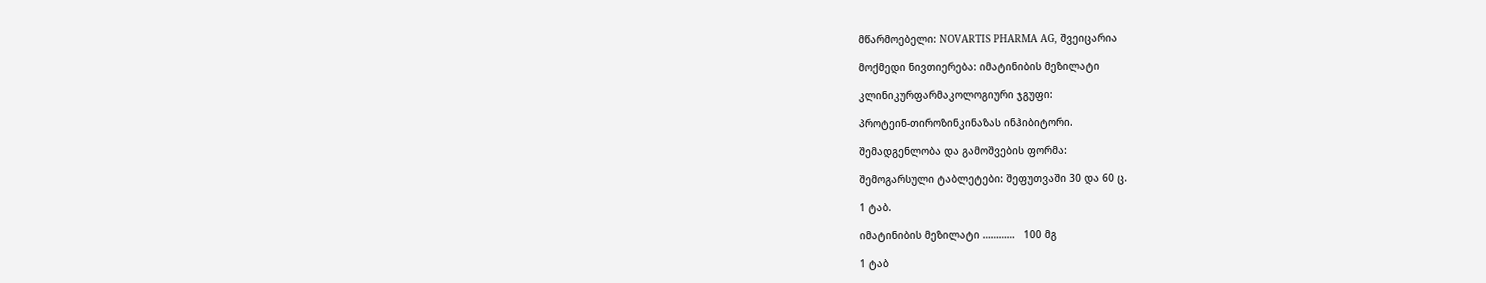მწარმოებელი: NOVARTIS PHARMA AG, შვეიცარია

მოქმედი ნივთიერება: იმატინიბის მეზილატი

კლინიკურფარმაკოლოგიური ჯგუფი:

პროტეინ-თიროზინკინაზას ინჰიბიტორი.

შემადგენლობა და გამოშვების ფორმა:

შემოგარსული ტაბლეტები: შეფუთვაში 30 და 60 ც.

1 ტაბ.

იმატინიბის მეზილატი …………   100 მგ

1 ტაბ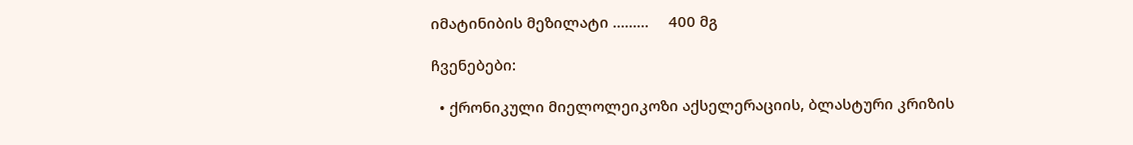იმატინიბის მეზილატი ………     400 მგ

ჩვენებები:

  • ქრონიკული მიელოლეიკოზი აქსელერაციის, ბლასტური კრიზის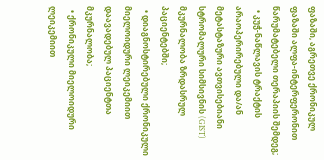ფაზაში, აგრეთვე ქრონიკულ ფაზაში ალფა-ინტერფერონით წარუმატებელი თერაპიის შემდეგ;
  • კუჭ-ნაწლავის ტრაქტის არაოპერირებული და/ან მეტასტაზური ავთვისებიანი სტრომალური სიმსივნის (GIST) მკურნალობა ზრდასრულ პაციენტებში;
  • დიაგნოსტირებული ქრონიკული მიელოიდური ლეიკემიით დაავადებულ პაციენტთა მკურნალობა;
  • ქრონიკული მიელოიდური ლეიკემიით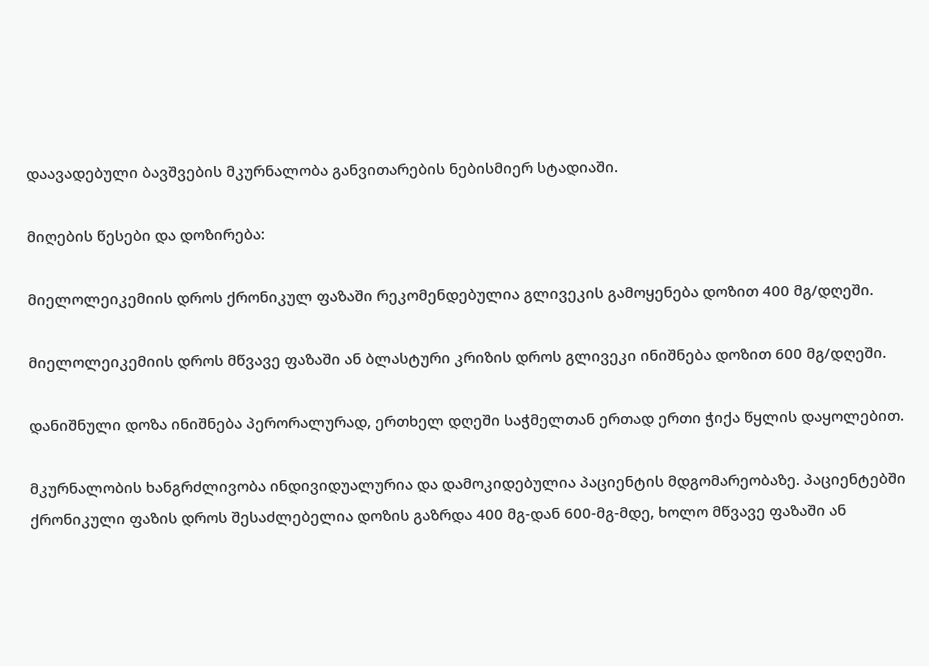დაავადებული ბავშვების მკურნალობა განვითარების ნებისმიერ სტადიაში.

მიღების წესები და დოზირება:

მიელოლეიკემიის დროს ქრონიკულ ფაზაში რეკომენდებულია გლივეკის გამოყენება დოზით 400 მგ/დღეში.

მიელოლეიკემიის დროს მწვავე ფაზაში ან ბლასტური კრიზის დროს გლივეკი ინიშნება დოზით 600 მგ/დღეში.

დანიშნული დოზა ინიშნება პერორალურად, ერთხელ დღეში საჭმელთან ერთად ერთი ჭიქა წყლის დაყოლებით.

მკურნალობის ხანგრძლივობა ინდივიდუალურია და დამოკიდებულია პაციენტის მდგომარეობაზე. პაციენტებში ქრონიკული ფაზის დროს შესაძლებელია დოზის გაზრდა 400 მგ-დან 600-მგ-მდე, ხოლო მწვავე ფაზაში ან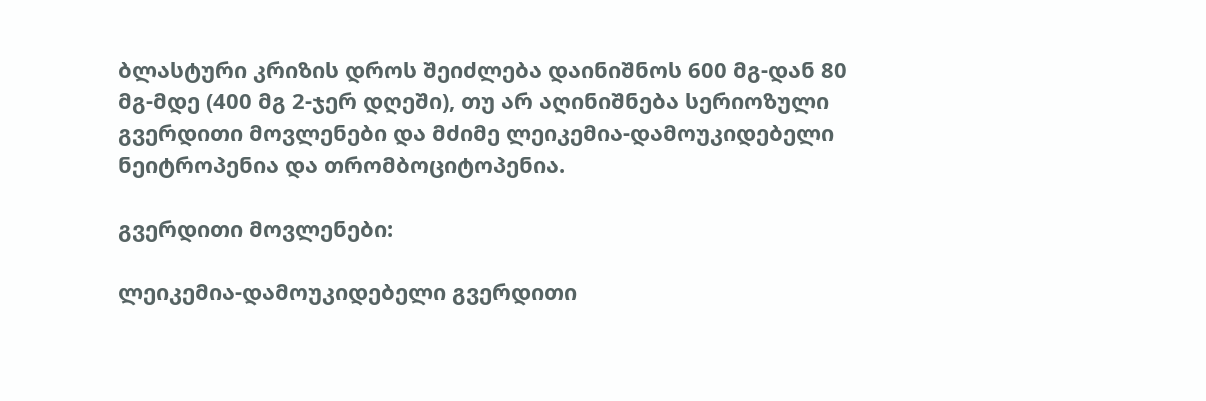ბლასტური კრიზის დროს შეიძლება დაინიშნოს 600 მგ-დან 80 მგ-მდე (400 მგ 2-ჯერ დღეში), თუ არ აღინიშნება სერიოზული გვერდითი მოვლენები და მძიმე ლეიკემია-დამოუკიდებელი ნეიტროპენია და თრომბოციტოპენია.

გვერდითი მოვლენები:

ლეიკემია-დამოუკიდებელი გვერდითი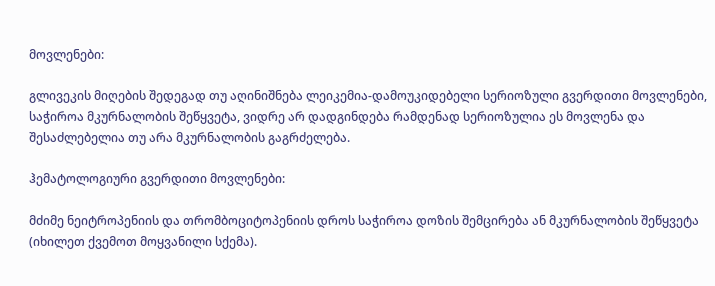მოვლენები:

გლივეკის მიღების შედეგად თუ აღინიშნება ლეიკემია-დამოუკიდებელი სერიოზული გვერდითი მოვლენები, საჭიროა მკურნალობის შეწყვეტა, ვიდრე არ დადგინდება რამდენად სერიოზულია ეს მოვლენა და შესაძლებელია თუ არა მკურნალობის გაგრძელება.

ჰემატოლოგიური გვერდითი მოვლენები:

მძიმე ნეიტროპენიის და თრომბოციტოპენიის დროს საჭიროა დოზის შემცირება ან მკურნალობის შეწყვეტა (იხილეთ ქვემოთ მოყვანილი სქემა).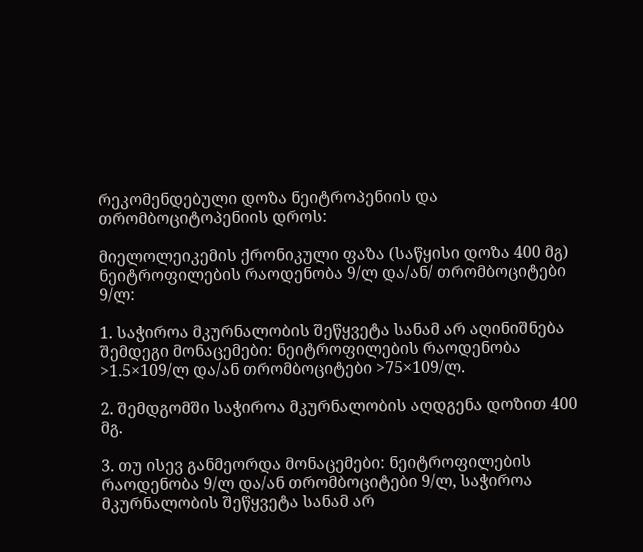რეკომენდებული დოზა ნეიტროპენიის და თრომბოციტოპენიის დროს:

მიელოლეიკემის ქრონიკული ფაზა (საწყისი დოზა 400 მგ) ნეიტროფილების რაოდენობა 9/ლ და/ან/ თრომბოციტები 9/ლ:

1. საჭიროა მკურნალობის შეწყვეტა სანამ არ აღინიშნება შემდეგი მონაცემები: ნეიტროფილების რაოდენობა >1.5×109/ლ და/ან თრომბოციტები >75×109/ლ.

2. შემდგომში საჭიროა მკურნალობის აღდგენა დოზით 400 მგ.

3. თუ ისევ განმეორდა მონაცემები: ნეიტროფილების რაოდენობა 9/ლ და/ან თრომბოციტები 9/ლ, საჭიროა მკურნალობის შეწყვეტა სანამ არ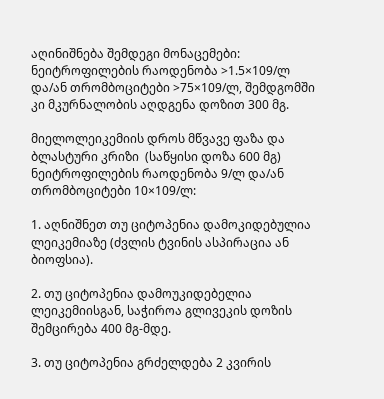აღინიშნება შემდეგი მონაცემები: ნეიტროფილების რაოდენობა >1.5×109/ლ და/ან თრომბოციტები >75×109/ლ, შემდგომში კი მკურნალობის აღდგენა დოზით 300 მგ.

მიელოლეიკემიის დროს მწვავე ფაზა და ბლასტური კრიზი  (საწყისი დოზა 600 მგ) ნეიტროფილების რაოდენობა 9/ლ და/ან თრომბოციტები 10×109/ლ:

1. აღნიშნეთ თუ ციტოპენია დამოკიდებულია ლეიკემიაზე (ძვლის ტვინის ასპირაცია ან ბიოფსია).

2. თუ ციტოპენია დამოუკიდებელია ლეიკემიისგან, საჭიროა გლივეკის დოზის შემცირება 400 მგ-მდე.

3. თუ ციტოპენია გრძელდება 2 კვირის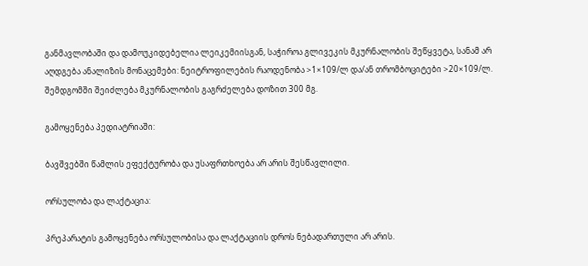განმავლობაში და დამოუკიდებელია ლეიკემიისგან, საჭიროა გლივეკის მკურნალობის შეწყვეტა, სანამ არ აღდგება ანალიზის მონაცემები: ნეიტროფილების რაოდენობა >1×109/ლ და/ან თრომბოციტები >20×109/ლ. შემდგომში შეიძლება მკურნალობის გაგრძელება დოზით 300 მგ.

გამოყენება პედიატრიაში:

ბავშვებში წამლის ეფექტურობა და უსაფრთხოება არ არის შესწავლილი.

ორსულობა და ლაქტაცია:

პრეპარატის გამოყენება ორსულობისა და ლაქტაციის დროს ნებადართული არ არის.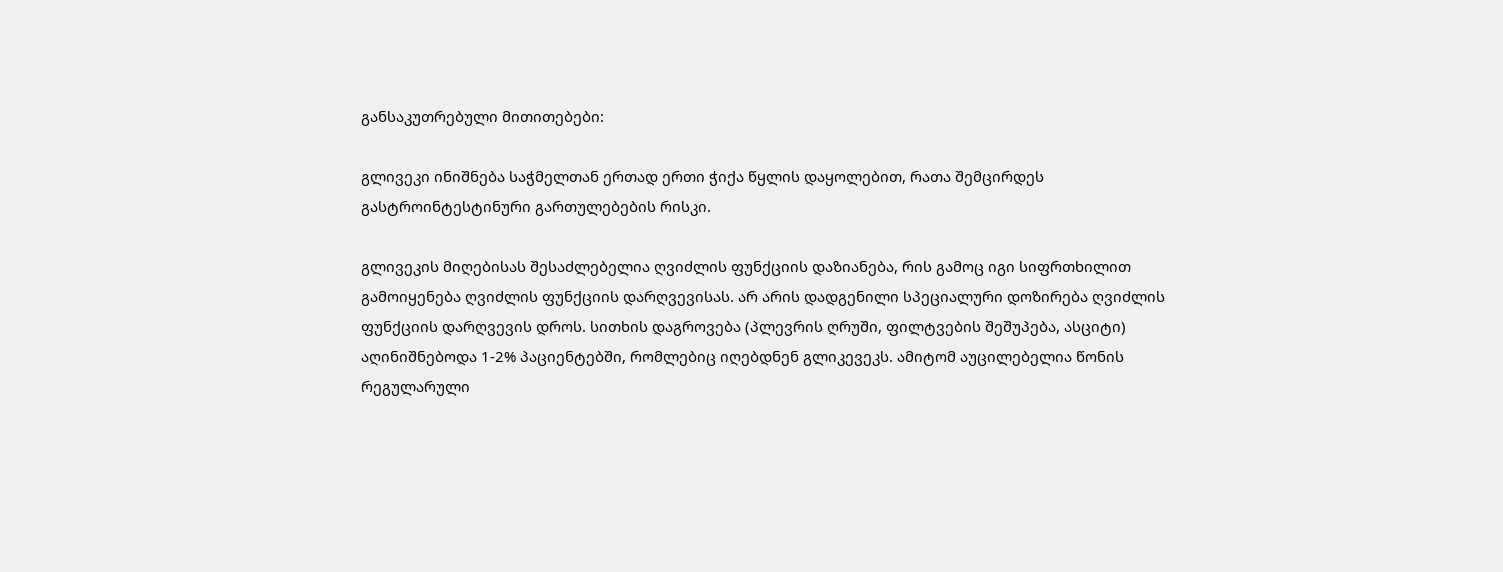განსაკუთრებული მითითებები:

გლივეკი ინიშნება საჭმელთან ერთად ერთი ჭიქა წყლის დაყოლებით, რათა შემცირდეს გასტროინტესტინური გართულებების რისკი.

გლივეკის მიღებისას შესაძლებელია ღვიძლის ფუნქციის დაზიანება, რის გამოც იგი სიფრთხილით გამოიყენება ღვიძლის ფუნქციის დარღვევისას. არ არის დადგენილი სპეციალური დოზირება ღვიძლის ფუნქციის დარღვევის დროს. სითხის დაგროვება (პლევრის ღრუში, ფილტვების შეშუპება, ასციტი) აღინიშნებოდა 1-2% პაციენტებში, რომლებიც იღებდნენ გლიკევეკს. ამიტომ აუცილებელია წონის რეგულარული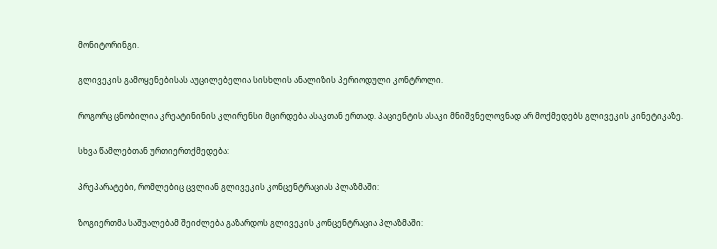მონიტორინგი.

გლივეკის გამოყენებისას აუცილებელია სისხლის ანალიზის პერიოდული კონტროლი.

როგორც ცნობილია კრეატინინის კლირენსი მცირდება ასაკთან ერთად. პაციენტის ასაკი მნიშვნელოვნად არ მოქმედებს გლივეკის კინეტიკაზე.

სხვა წამლებთან ურთიერთქმედება:

პრეპარატები, რომლებიც ცვლიან გლივეკის კონცენტრაციას პლაზმაში:

ზოგიერთმა საშუალებამ შეიძლება გაზარდოს გლივეკის კონცენტრაცია პლაზმაში: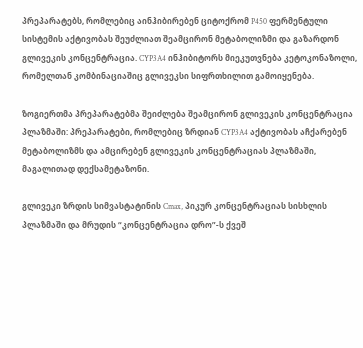პრეპარატებს, რომლებიც აინჰიბირებენ ციტოქრომ P450 ფერმენტული სისტემის აქტივობას შეუძლიათ შეამცირონ მეტაბოლიზმი და გაზარდონ გლივეკის კონცენტრაცია. CYP3A4 ინჰიბიტორს მიეკუთვნება კეტოკონაზოლი, რომელთან კომბინაციაშიც გლივეკსი სიფრთხილით გამოიყენება.

ზოგიერთმა პრეპარატებმა შეიძლება შეამცირონ გლივეკის კონცენტრაცია პლაზმაში: პრეპარატები, რომლებიც ზრდიან CYP3A4 აქტივობას აჩქარებენ მეტაბოლიზმს და ამცირებენ გლივეკის კონცენტრაციას პლაზმაში, მაგალითად დექსამეტაზონი.

გლივეკი ზრდის სიმვასტატინის Cmax, პიკურ კონცენტრაციას სისხლის პლაზმაში და მრუდის “კონცენტრაცია დრო”-ს ქვეშ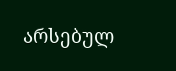არსებულ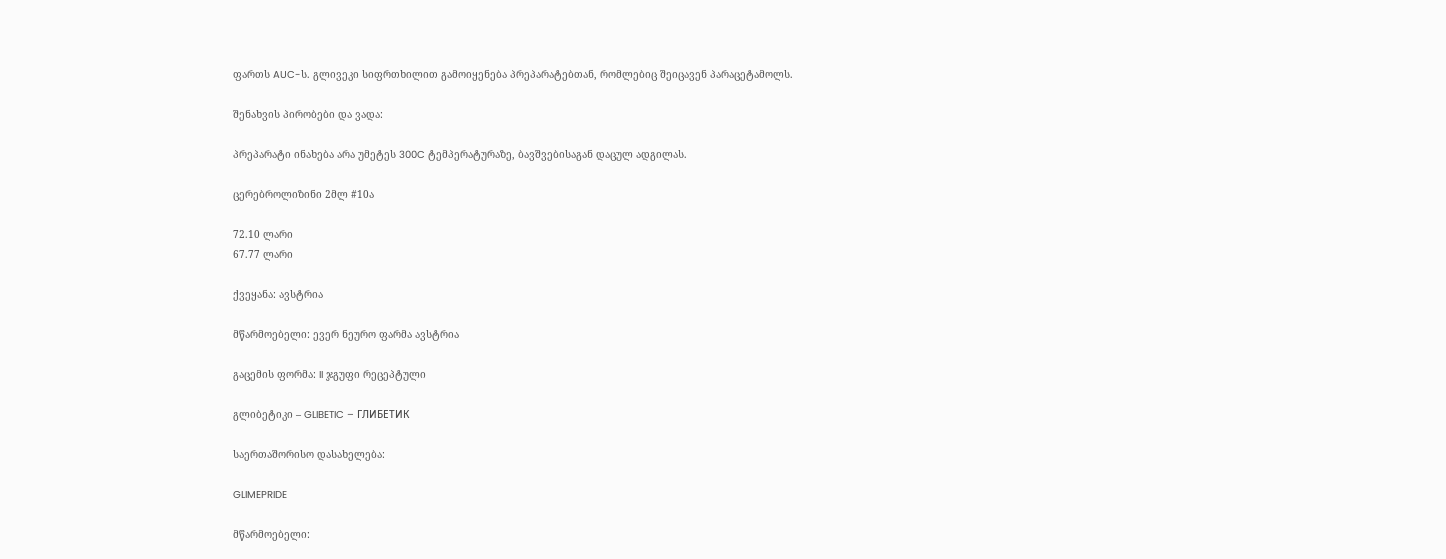ფართს AUC-ს. გლივეკი სიფრთხილით გამოიყენება პრეპარატებთან, რომლებიც შეიცავენ პარაცეტამოლს.

შენახვის პირობები და ვადა:

პრეპარატი ინახება არა უმეტეს 300C ტემპერატურაზე, ბავშვებისაგან დაცულ ადგილას.

ცერებროლიზინი 2მლ #10ა

72.10 ლარი
67.77 ლარი

ქვეყანა: ავსტრია

მწარმოებელი: ევერ ნეურო ფარმა ავსტრია

გაცემის ფორმა: II ჯგუფი რეცეპტული

გლიბეტიკი – GLIBETIC – ГЛИБЕТИК

საერთაშორისო დასახელება:

GLIMEPRIDE

მწარმოებელი: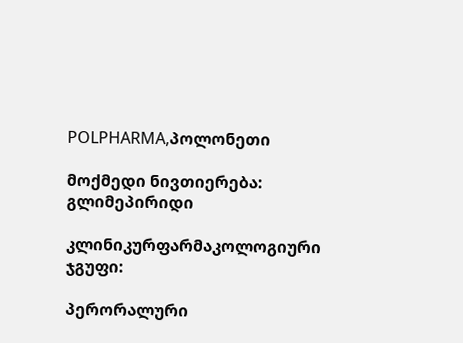POLPHARMA,პოლონეთი

მოქმედი ნივთიერება: გლიმეპირიდი

კლინიკურფარმაკოლოგიური ჯგუფი:

პერორალური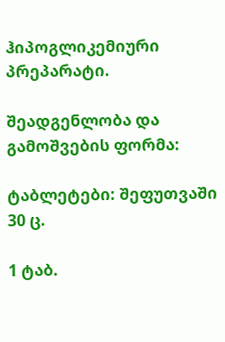ჰიპოგლიკემიური პრეპარატი.

შეადგენლობა და გამოშვების ფორმა:

ტაბლეტები: შეფუთვაში 30 ც.

1 ტაბ.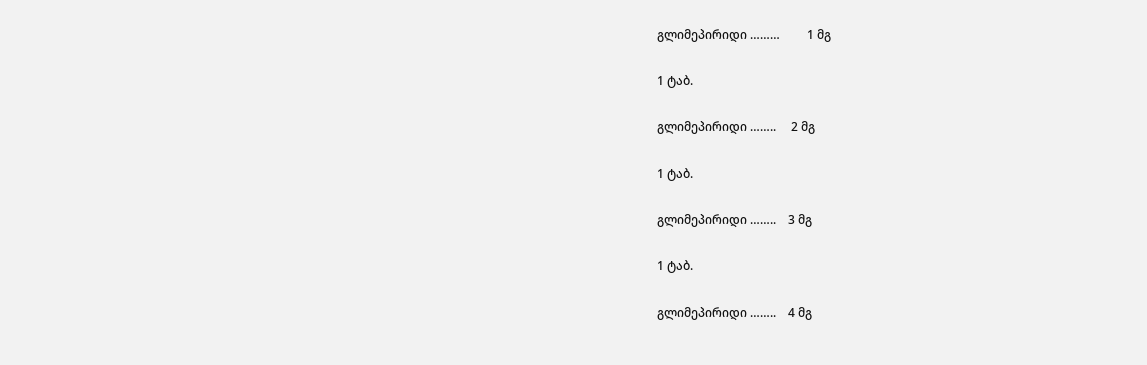გლიმეპირიდი ………         1 მგ

1 ტაბ.

გლიმეპირიდი ……..     2 მგ

1 ტაბ.

გლიმეპირიდი ……..    3 მგ

1 ტაბ.

გლიმეპირიდი ……..    4 მგ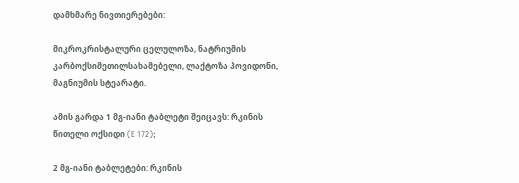დამხმარე ნივთიერებები:

მიკროკრისტალური ცელულოზა, ნატრიუმის კარბოქსიმეთილსახამებელი, ლაქტოზა პოვიდონი, მაგნიუმის სტეარატი.

ამის გარდა 1 მგ-იანი ტაბლეტი შეიცავს: რკინის წითელი ოქსიდი (E 172);

2 მგ-იანი ტაბლეტები: რკინის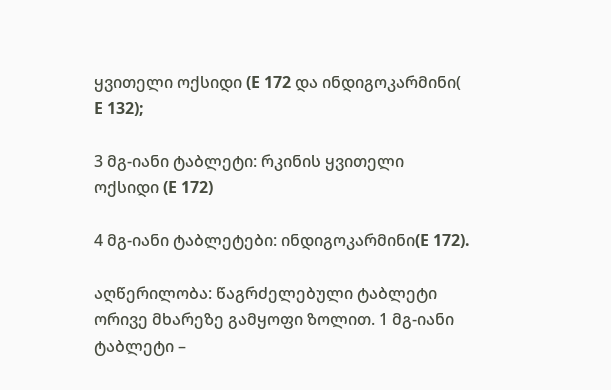ყვითელი ოქსიდი (E 172 და ინდიგოკარმინი( E 132);

3 მგ-იანი ტაბლეტი: რკინის ყვითელი ოქსიდი (E 172)

4 მგ-იანი ტაბლეტები: ინდიგოკარმინი(E 172).

აღწერილობა: წაგრძელებული ტაბლეტი ორივე მხარეზე გამყოფი ზოლით. 1 მგ-იანი ტაბლეტი –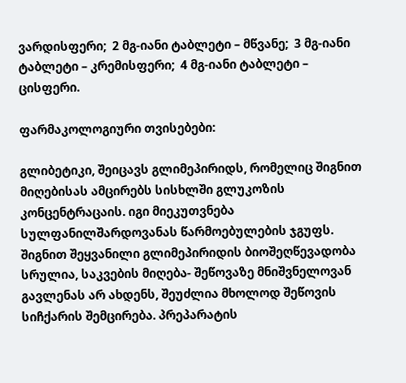ვარდისფერი;  2 მგ-იანი ტაბლეტი – მწვანე;  3 მგ-იანი ტაბლეტი – კრემისფერი;  4 მგ-იანი ტაბლეტი – ცისფერი.

ფარმაკოლოგიური თვისებები:

გლიბეტიკი, შეიცავს გლიმეპირიდს, რომელიც შიგნით მიღებისას ამცირებს სისხლში გლუკოზის კონცენტრაცაის. იგი მიეკუთვნება სულფანილშარდოვანას წარმოებულების ჯგუფს. შიგნით შეყვანილი გლიმეპირიდის ბიოშეღწევადობა სრულია, საკვების მიღება- შეწოვაზე მნიშვნელოვან გავლენას არ ახდენს, შეუძლია მხოლოდ შეწოვის სიჩქარის შემცირება. პრეპარატის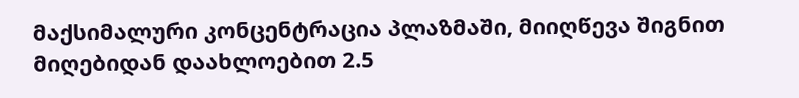მაქსიმალური კონცენტრაცია პლაზმაში, მიიღწევა შიგნით მიღებიდან დაახლოებით 2.5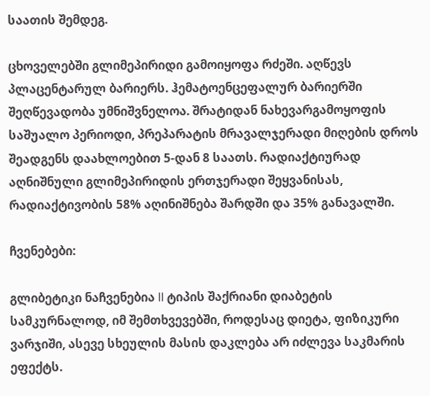საათის შემდეგ.

ცხოველებში გლიმეპირიდი გამოიყოფა რძეში. აღწევს პლაცენტარულ ბარიერს. ჰემატოენცეფალურ ბარიერში შეღწევადობა უმნიშვნელოა. შრატიდან ნახევარგამოყოფის საშუალო პერიოდი, პრეპარატის მრავალჯერადი მიღების დროს შეადგენს დაახლოებით 5-დან 8 საათს. რადიაქტიურად აღნიშნული გლიმეპირიდის ერთჯერადი შეყვანისას, რადიაქტივობის 58% აღინიშნება შარდში და 35% განავალში.

ჩვენებები:

გლიბეტიკი ნაჩვენებია II ტიპის შაქრიანი დიაბეტის სამკურნალოდ, იმ შემთხვევებში, როდესაც დიეტა, ფიზიკური ვარჯიში, ასევე სხეულის მასის დაკლება არ იძლევა საკმარის ეფექტს.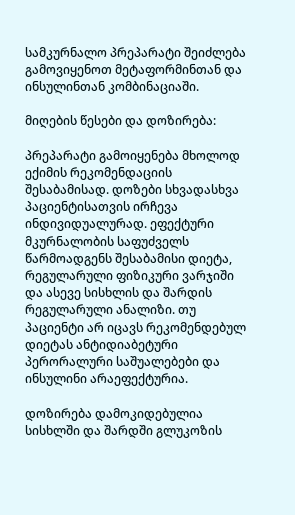სამკურნალო პრეპარატი შეიძლება გამოვიყენოთ მეტაფორმინთან და ინსულინთან კომბინაციაში.

მიღების წესები და დოზირება:

პრეპარატი გამოიყენება მხოლოდ ექიმის რეკომენდაციის შესაბამისად. დოზები სხვადასხვა პაციენტისათვის ირჩევა ინდივიდუალურად. ეფექტური მკურნალობის საფუძველს წარმოადგენს შესაბამისი დიეტა, რეგულარული ფიზიკური ვარჯიში და ასევე სისხლის და შარდის რეგულარული ანალიზი. თუ პაციენტი არ იცავს რეკომენდებულ დიეტას ანტიდიაბეტური პერორალური საშუალებები და ინსულინი არაეფექტურია.

დოზირება დამოკიდებულია სისხლში და შარდში გლუკოზის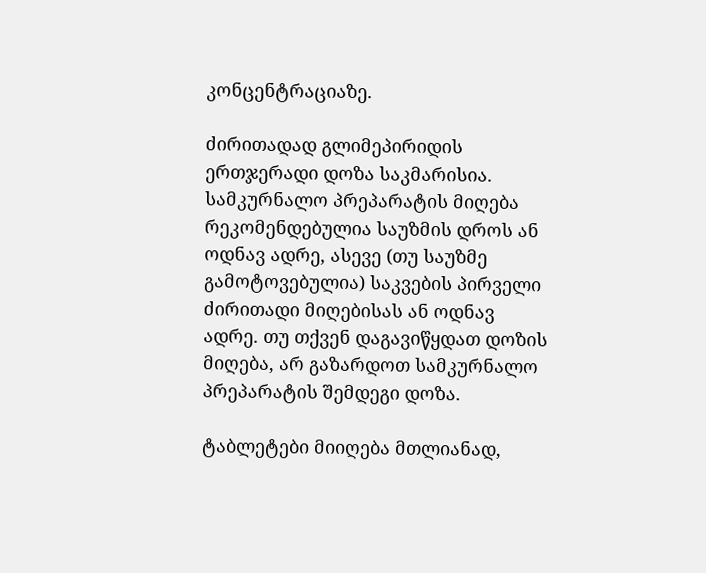კონცენტრაციაზე.

ძირითადად გლიმეპირიდის ერთჯერადი დოზა საკმარისია. სამკურნალო პრეპარატის მიღება რეკომენდებულია საუზმის დროს ან ოდნავ ადრე, ასევე (თუ საუზმე გამოტოვებულია) საკვების პირველი ძირითადი მიღებისას ან ოდნავ ადრე. თუ თქვენ დაგავიწყდათ დოზის მიღება, არ გაზარდოთ სამკურნალო პრეპარატის შემდეგი დოზა.

ტაბლეტები მიიღება მთლიანად,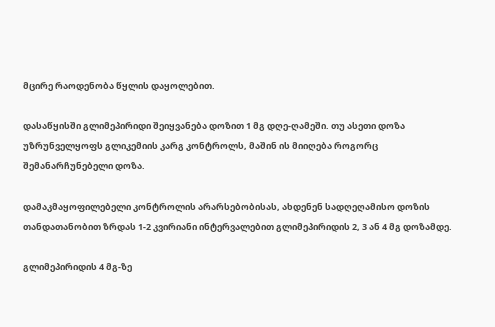მცირე რაოდენობა წყლის დაყოლებით.

დასაწყისში გლიმეპირიდი შეიყვანება დოზით 1 მგ დღე-ღამეში. თუ ასეთი დოზა უზრუნველყოფს გლიკემიის კარგ კონტროლს, მაშინ ის მიიღება როგორც შემანარჩუნებელი დოზა.

დამაკმაყოფილებელი კონტროლის არარსებობისას, ახდენენ სადღეღამისო დოზის თანდათანობით ზრდას 1-2 კვირიანი ინტერვალებით გლიმეპირიდის 2, 3 ან 4 მგ დოზამდე.

გლიმეპირიდის 4 მგ-ზე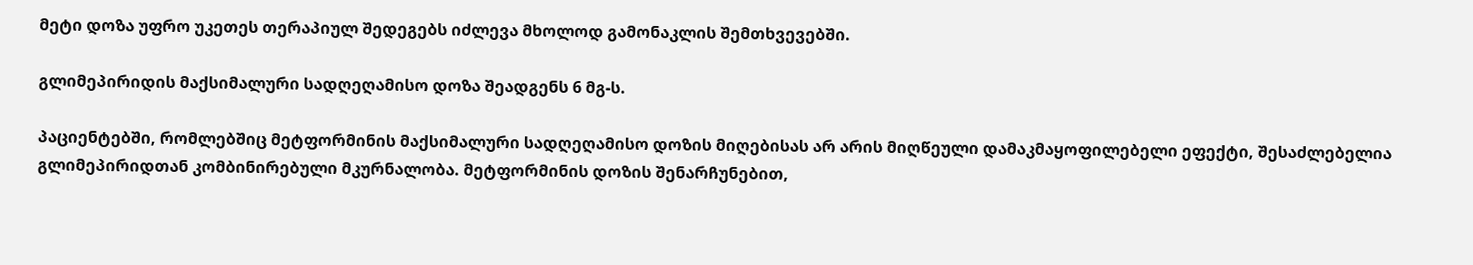მეტი დოზა უფრო უკეთეს თერაპიულ შედეგებს იძლევა მხოლოდ გამონაკლის შემთხვევებში.

გლიმეპირიდის მაქსიმალური სადღეღამისო დოზა შეადგენს 6 მგ-ს.

პაციენტებში, რომლებშიც მეტფორმინის მაქსიმალური სადღეღამისო დოზის მიღებისას არ არის მიღწეული დამაკმაყოფილებელი ეფექტი, შესაძლებელია გლიმეპირიდთან კომბინირებული მკურნალობა. მეტფორმინის დოზის შენარჩუნებით,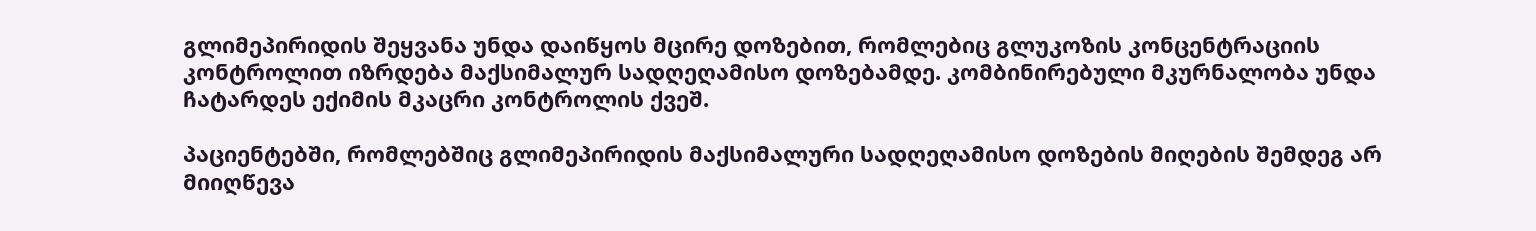გლიმეპირიდის შეყვანა უნდა დაიწყოს მცირე დოზებით, რომლებიც გლუკოზის კონცენტრაციის კონტროლით იზრდება მაქსიმალურ სადღეღამისო დოზებამდე. კომბინირებული მკურნალობა უნდა ჩატარდეს ექიმის მკაცრი კონტროლის ქვეშ.

პაციენტებში, რომლებშიც გლიმეპირიდის მაქსიმალური სადღეღამისო დოზების მიღების შემდეგ არ მიიღწევა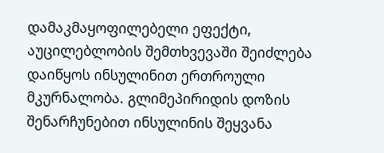დამაკმაყოფილებელი ეფექტი, აუცილებლობის შემთხვევაში შეიძლება დაიწყოს ინსულინით ერთროული მკურნალობა. გლიმეპირიდის დოზის შენარჩუნებით ინსულინის შეყვანა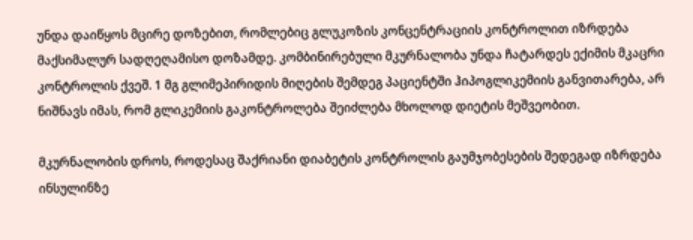უნდა დაიწყოს მცირე დოზებით, რომლებიც გლუკოზის კონცენტრაციის კონტროლით იზრდება მაქსიმალურ სადღეღამისო დოზამდე. კომბინირებული მკურნალობა უნდა ჩატარდეს ექიმის მკაცრი კონტროლის ქვეშ. 1 მგ გლიმეპირიდის მიღების შემდეგ პაციენტში ჰიპოგლიკემიის განვითარება, არ ნიშნავს იმას, რომ გლიკემიის გაკონტროლება შეიძლება მხოლოდ დიეტის მეშვეობით.

მკურნალობის დროს, როდესაც შაქრიანი დიაბეტის კონტროლის გაუმჯობესების შედეგად იზრდება ინსულინზე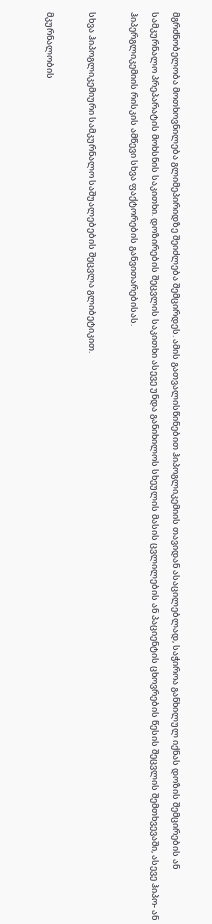მგრძნობელობა მოთხოვნილება გლიმეპირიდზე შეიძლება შემცირდეს. ამის გათვალისწინებით ჰიპოგლიკემიის თავიდან ასაცილებლად, საჭიროა განხილულ იქნას დოზის შემცირების ან სამკურნალო პრეპარატის მოხსნის საკითხი. დოზირების შეცვლის საკითხი ასევე უნდა განიხილოს სხეულის მასის ცვლილების ან პაციენტის ცხოვრების წესის შეცვლის შემთხვევაში, ასევე ჰიპო- ან ჰიპერგლიკემიის რისკის ამწევი სხვა ფაქტორების განვითარებისას.

სხვა ჰიპოგლიკემიური სამკურნალო საშუალებების შეცვლა გლიბეტიკით.

მკურნალობის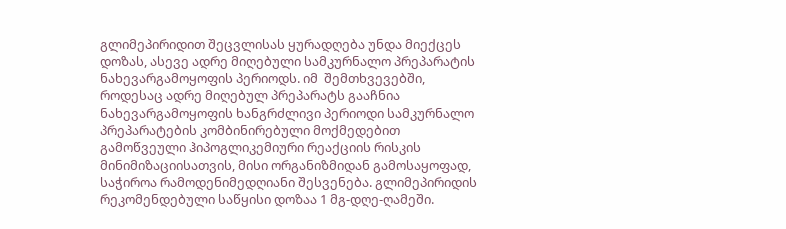გლიმეპირიდით შეცვლისას ყურადღება უნდა მიექცეს დოზას, ასევე ადრე მიღებული სამკურნალო პრეპარატის ნახევარგამოყოფის პერიოდს. იმ  შემთხვევებში, როდესაც ადრე მიღებულ პრეპარატს გააჩნია ნახევარგამოყოფის ხანგრძლივი პერიოდი სამკურნალო პრეპარატების კომბინირებული მოქმედებით გამოწვეული ჰიპოგლიკემიური რეაქციის რისკის მინიმიზაციისათვის, მისი ორგანიზმიდან გამოსაყოფად, საჭიროა რამოდენიმედღიანი შესვენება. გლიმეპირიდის რეკომენდებული საწყისი დოზაა 1 მგ-დღე-ღამეში.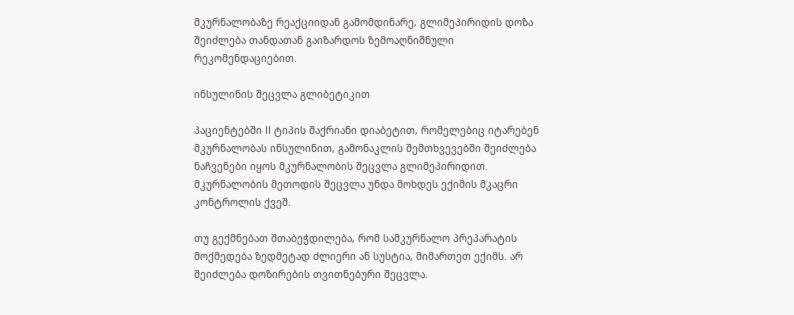მკურნალობაზე რეაქციიდან გამომდინარე, გლიმეპირიდის დოზა შეიძლება თანდათან გაიზარდოს ზემოაღნიშნული რეკომენდაციებით.

ინსულინის შეცვლა გლიბეტიკით

პაციენტებში II ტიპის შაქრიანი დიაბეტით, რომელებიც იტარებენ მკურნალობას ინსულინით, გამონაკლის შემთხვევებში შეიძლება ნაჩვენები იყოს მკურნალობის შეცვლა გლიმეპირიდით. მკურნალობის მეთოდის შეცვლა უნდა მოხდეს ექიმის მკაცრი კონტროლის ქვეშ.

თუ გექმნებათ შთაბეჭდილება, რომ სამკურნალო პრეპარატის მოქმედება ზედმეტად ძლიერი ან სუსტია, მიმართეთ ექიმს. არ შეიძლება დოზირების თვითნებური შეცვლა.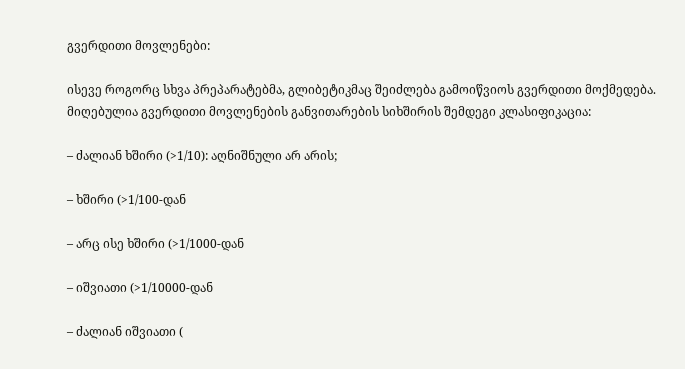გვერდითი მოვლენები:

ისევე როგორც სხვა პრეპარატებმა, გლიბეტიკმაც შეიძლება გამოიწვიოს გვერდითი მოქმედება. მიღებულია გვერდითი მოვლენების განვითარების სიხშირის შემდეგი კლასიფიკაცია:

– ძალიან ხშირი (>1/10): აღნიშნული არ არის;

– ხშირი (>1/100-დან

– არც ისე ხშირი (>1/1000-დან

– იშვიათი (>1/10000-დან

– ძალიან იშვიათი (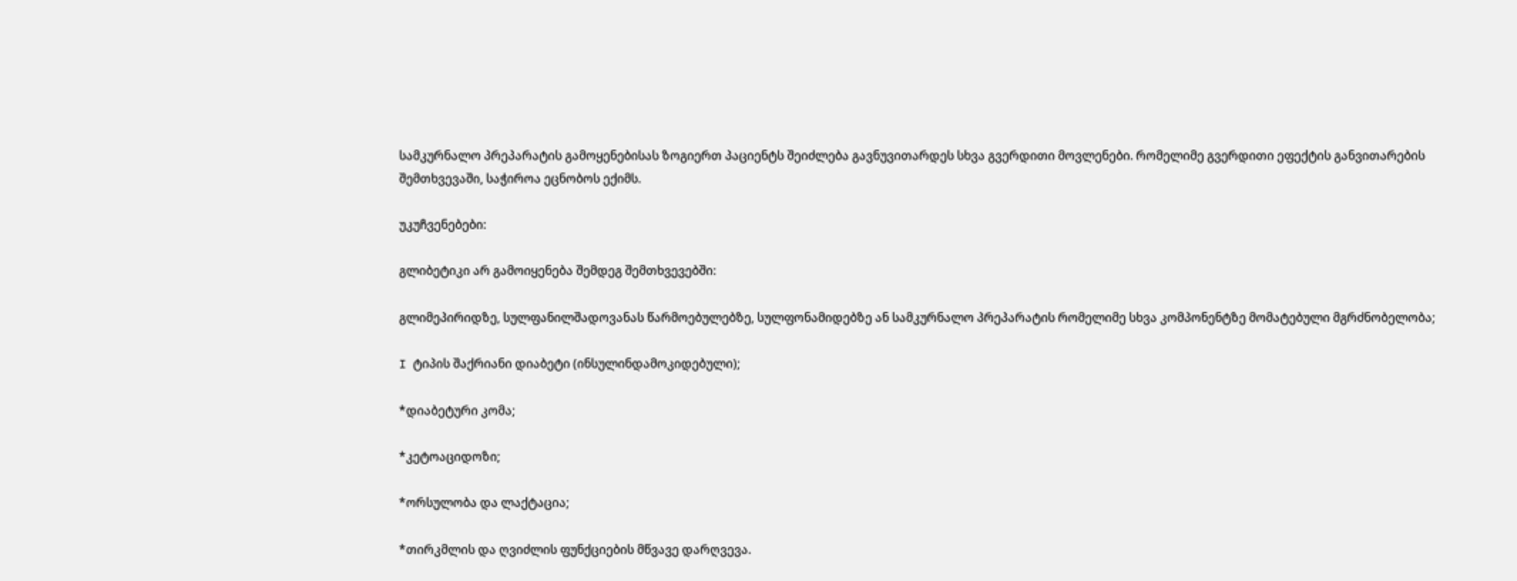სამკურნალო პრეპარატის გამოყენებისას ზოგიერთ პაციენტს შეიძლება გავნუვითარდეს სხვა გვერდითი მოვლენები. რომელიმე გვერდითი ეფექტის განვითარების შემთხვევაში, საჭიროა ეცნობოს ექიმს.

უკუჩვენებები:

გლიბეტიკი არ გამოიყენება შემდეგ შემთხვევებში:

გლიმეპირიდზე, სულფანილშადოვანას წარმოებულებზე, სულფონამიდებზე ან სამკურნალო პრეპარატის რომელიმე სხვა კომპონენტზე მომატებული მგრძნობელობა;

I ტიპის შაქრიანი დიაბეტი (ინსულინდამოკიდებული);

*დიაბეტური კომა;

*კეტოაციდოზი;

*ორსულობა და ლაქტაცია;

*თირკმლის და ღვიძლის ფუნქციების მწვავე დარღვევა.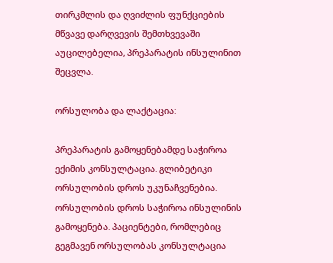თირკმლის და ღვიძლის ფუნქციების მწვავე დარღვევის შემთხვევაში აუცილებელია, პრეპარატის ინსულინით შეცვლა.

ორსულობა და ლაქტაცია:

პრეპარატის გამოყენებამდე საჭიროა ექიმის კონსულტაცია. გლიბეტიკი ორსულობის დროს უკუნაჩვენებია. ორსულობის დროს საჭიროა ინსულინის გამოყენება. პაციენტები, რომლებიც გეგმავენ ორსულობას კონსულტაცია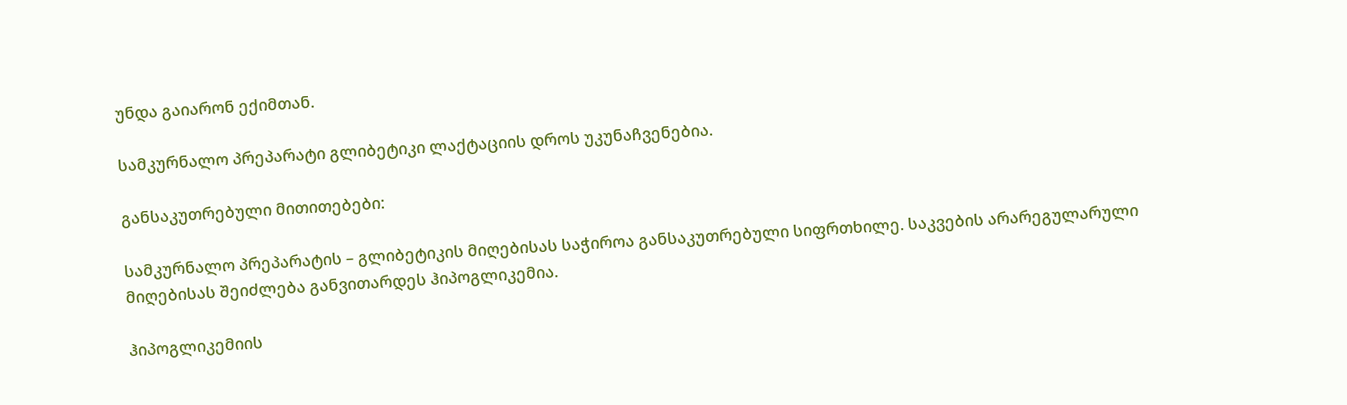უნდა გაიარონ ექიმთან.

სამკურნალო პრეპარატი გლიბეტიკი ლაქტაციის დროს უკუნაჩვენებია.

განსაკუთრებული მითითებები:

სამკურნალო პრეპარატის – გლიბეტიკის მიღებისას საჭიროა განსაკუთრებული სიფრთხილე. საკვების არარეგულარული მიღებისას შეიძლება განვითარდეს ჰიპოგლიკემია.

ჰიპოგლიკემიის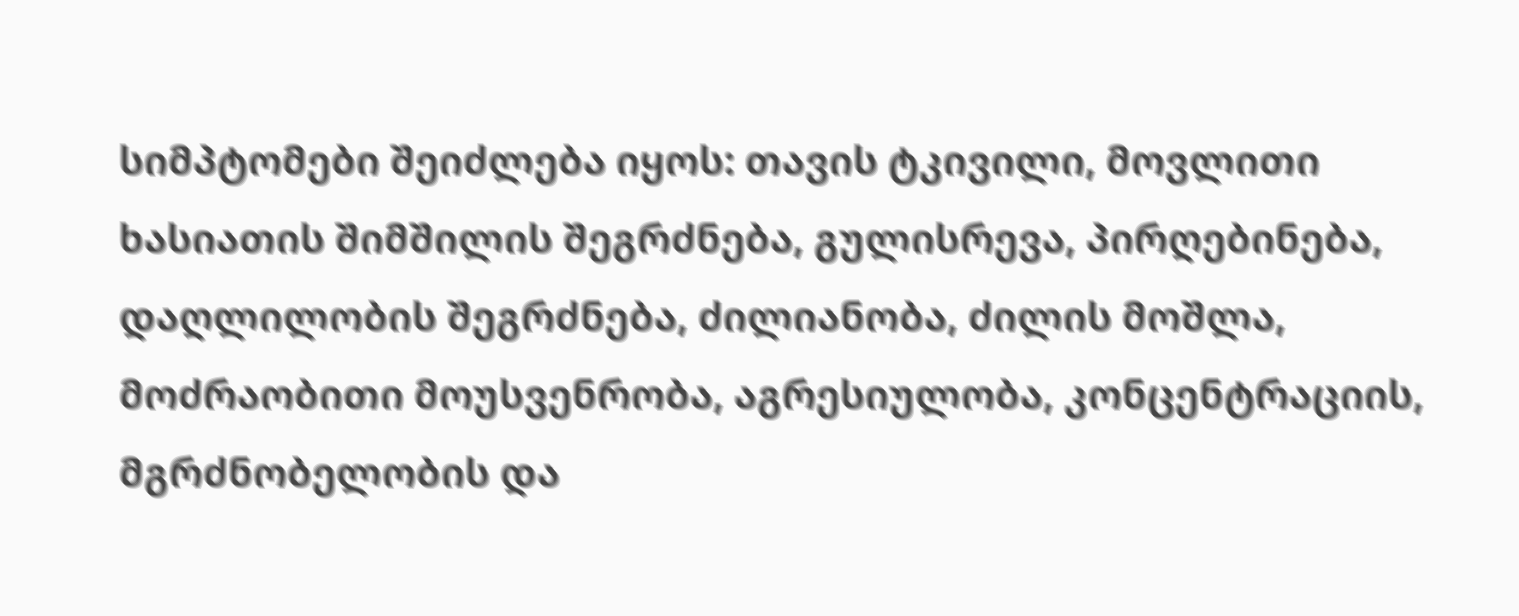სიმპტომები შეიძლება იყოს: თავის ტკივილი, მოვლითი ხასიათის შიმშილის შეგრძნება, გულისრევა, პირღებინება, დაღლილობის შეგრძნება, ძილიანობა, ძილის მოშლა, მოძრაობითი მოუსვენრობა, აგრესიულობა, კონცენტრაციის, მგრძნობელობის და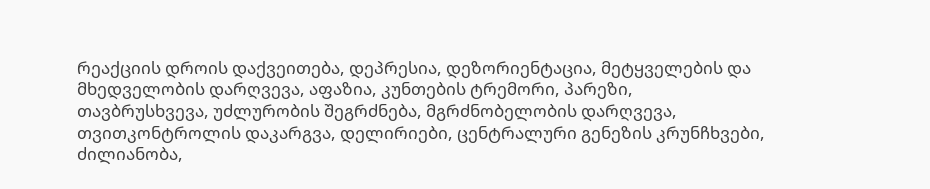რეაქციის დროის დაქვეითება, დეპრესია, დეზორიენტაცია, მეტყველების და მხედველობის დარღვევა, აფაზია, კუნთების ტრემორი, პარეზი, თავბრუსხვევა, უძლურობის შეგრძნება, მგრძნობელობის დარღვევა, თვითკონტროლის დაკარგვა, დელირიები, ცენტრალური გენეზის კრუნჩხვები, ძილიანობა,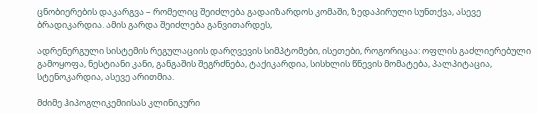ცნობიერების დაკარგვა – რომელიც შეიძლება გადაიზარდოს კომაში, ზედაპირული სუნთქვა, ასევე ბრადიკარდია. ამის გარდა შეიძლება განვითარდეს,

ადრენერგული სისტემის რეგულაციის დარღვევის სიმპტომები, ისეთები, როგორიცაა: ოფლის გაძლიერებული გამოყოფა, ნესტიანი კანი, განგაშის შეგრძნება, ტაქიკარდია, სისხლის წნევის მომატება, პალპიტაცია, სტენოკარდია, ასევე არითმია.

მძიმე ჰიპოგლიკემიისას კლინიკური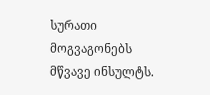სურათი მოგვაგონებს მწვავე ინსულტს.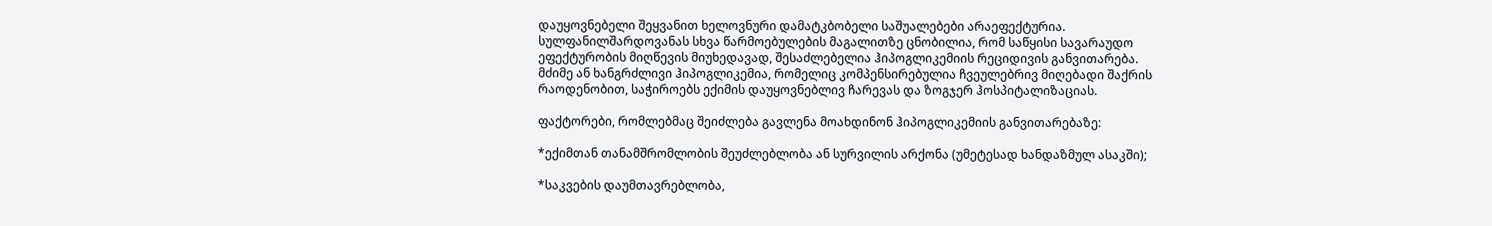დაუყოვნებელი შეყვანით ხელოვნური დამატკბობელი საშუალებები არაეფექტურია. სულფანილშარდოვანას სხვა წარმოებულების მაგალითზე ცნობილია, რომ საწყისი სავარაუდო ეფექტურობის მიღწევის მიუხედავად, შესაძლებელია ჰიპოგლიკემიის რეციდივის განვითარება. მძიმე ან ხანგრძლივი ჰიპოგლიკემია, რომელიც კომპენსირებულია ჩვეულებრივ მიღებადი შაქრის რაოდენობით, საჭიროებს ექიმის დაუყოვნებლივ ჩარევას და ზოგჯერ ჰოსპიტალიზაციას.

ფაქტორები, რომლებმაც შეიძლება გავლენა მოახდინონ ჰიპოგლიკემიის განვითარებაზე:

*ექიმთან თანამშრომლობის შეუძლებლობა ან სურვილის არქონა (უმეტესად ხანდაზმულ ასაკში);

*საკვების დაუმთავრებლობა,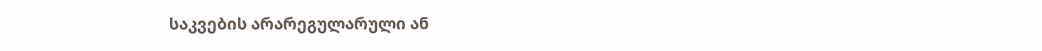საკვების არარეგულარული ან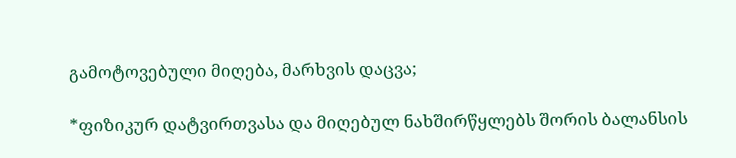გამოტოვებული მიღება, მარხვის დაცვა;

*ფიზიკურ დატვირთვასა და მიღებულ ნახშირწყლებს შორის ბალანსის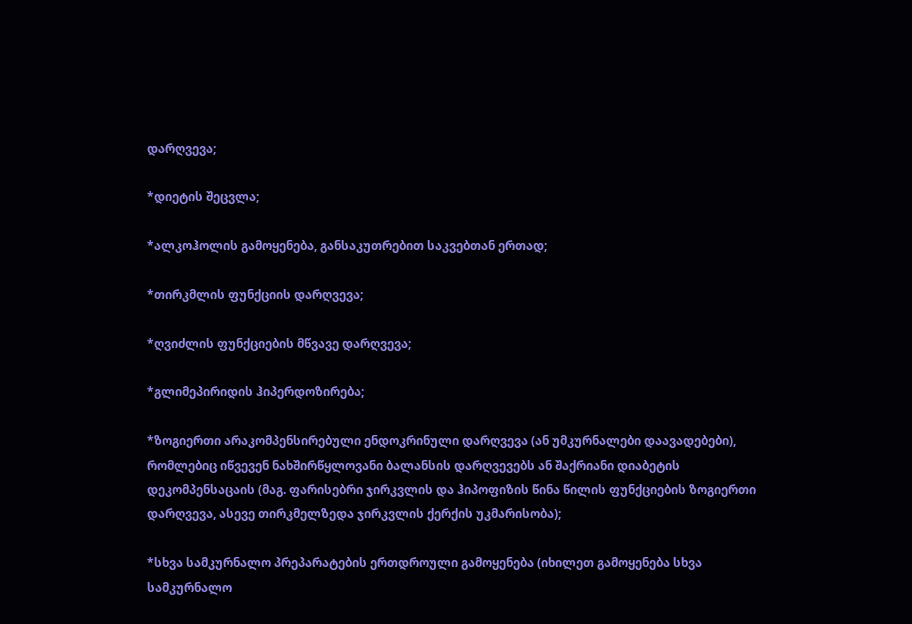დარღვევა;

*დიეტის შეცვლა;

*ალკოჰოლის გამოყენება, განსაკუთრებით საკვებთან ერთად;

*თირკმლის ფუნქციის დარღვევა;

*ღვიძლის ფუნქციების მწვავე დარღვევა;

*გლიმეპირიდის ჰიპერდოზირება;

*ზოგიერთი არაკომპენსირებული ენდოკრინული დარღვევა (ან უმკურნალები დაავადებები), რომლებიც იწვევენ ნახშირწყლოვანი ბალანსის დარღვევებს ან შაქრიანი დიაბეტის დეკომპენსაცაის (მაგ. ფარისებრი ჯირკვლის და ჰიპოფიზის წინა წილის ფუნქციების ზოგიერთი დარღვევა, ასევე თირკმელზედა ჯირკვლის ქერქის უკმარისობა);

*სხვა სამკურნალო პრეპარატების ერთდროული გამოყენება (იხილეთ გამოყენება სხვა სამკურნალო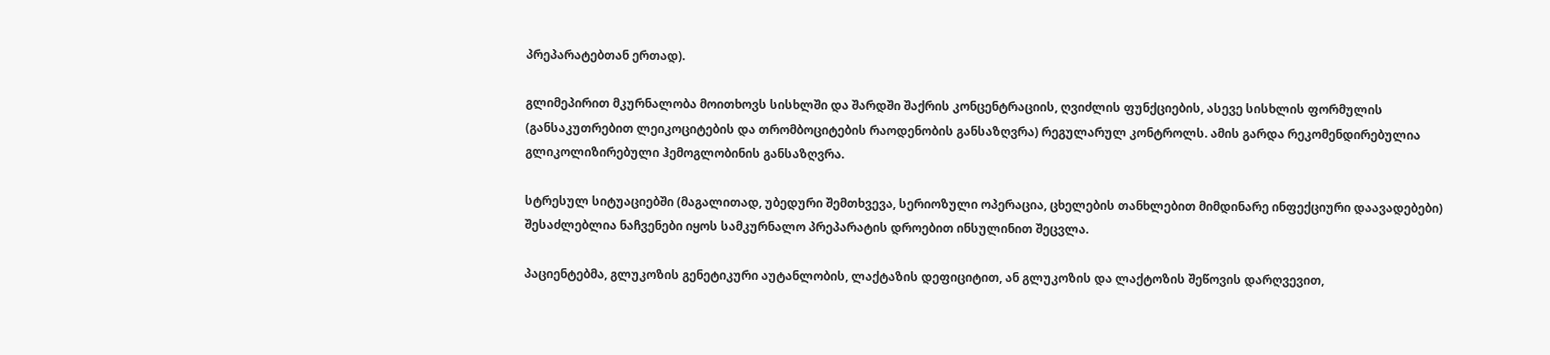პრეპარატებთან ერთად).

გლიმეპირით მკურნალობა მოითხოვს სისხლში და შარდში შაქრის კონცენტრაციის, ღვიძლის ფუნქციების, ასევე სისხლის ფორმულის (განსაკუთრებით ლეიკოციტების და თრომბოციტების რაოდენობის განსაზღვრა) რეგულარულ კონტროლს. ამის გარდა რეკომენდირებულია გლიკოლიზირებული ჰემოგლობინის განსაზღვრა.

სტრესულ სიტუაციებში (მაგალითად, უბედური შემთხვევა, სერიოზული ოპერაცია, ცხელების თანხლებით მიმდინარე ინფექციური დაავადებები) შესაძლებლია ნაჩვენები იყოს სამკურნალო პრეპარატის დროებით ინსულინით შეცვლა.

პაციენტებმა, გლუკოზის გენეტიკური აუტანლობის, ლაქტაზის დეფიციტით, ან გლუკოზის და ლაქტოზის შეწოვის დარღვევით,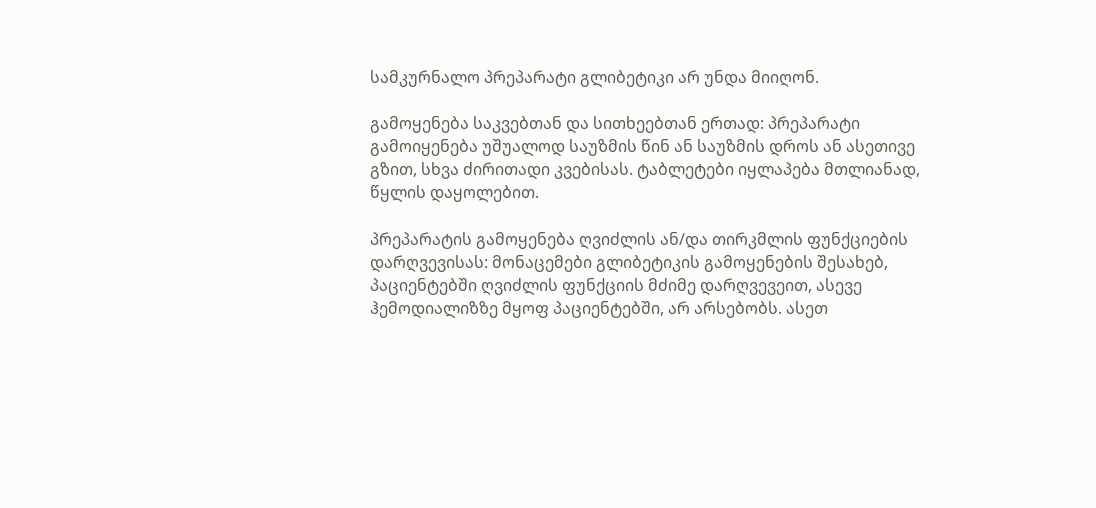სამკურნალო პრეპარატი გლიბეტიკი არ უნდა მიიღონ.

გამოყენება საკვებთან და სითხეებთან ერთად: პრეპარატი გამოიყენება უშუალოდ საუზმის წინ ან საუზმის დროს ან ასეთივე გზით, სხვა ძირითადი კვებისას. ტაბლეტები იყლაპება მთლიანად, წყლის დაყოლებით.

პრეპარატის გამოყენება ღვიძლის ან/და თირკმლის ფუნქციების დარღვევისას: მონაცემები გლიბეტიკის გამოყენების შესახებ, პაციენტებში ღვიძლის ფუნქციის მძიმე დარღვევეით, ასევე ჰემოდიალიზზე მყოფ პაციენტებში, არ არსებობს. ასეთ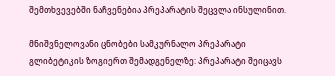შემთხვევებში ნაჩვენებია პრეპარატის შეცვლა ინსულინით.

მნიშვნელოვანი ცნობები სამკურნალო პრეპარატი გლიბეტიკის ზოგიერთ შემადგენელზე: პრეპარატი შეიცავს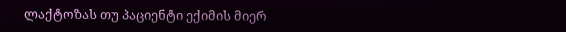ლაქტოზას თუ პაციენტი ექიმის მიერ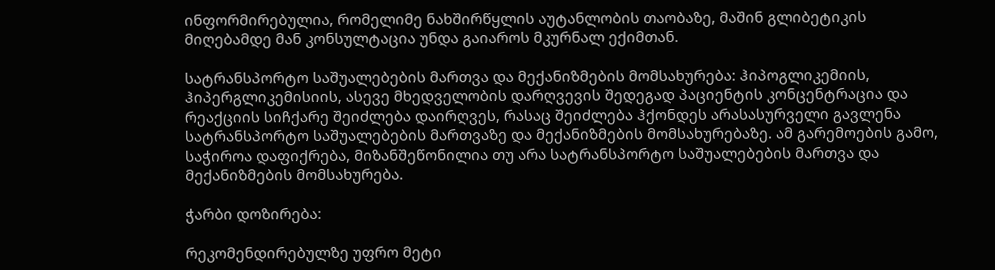ინფორმირებულია, რომელიმე ნახშირწყლის აუტანლობის თაობაზე, მაშინ გლიბეტიკის მიღებამდე მან კონსულტაცია უნდა გაიაროს მკურნალ ექიმთან.

სატრანსპორტო საშუალებების მართვა და მექანიზმების მომსახურება: ჰიპოგლიკემიის, ჰიპერგლიკემისიის, ასევე მხედველობის დარღვევის შედეგად პაციენტის კონცენტრაცია და რეაქციის სიჩქარე შეიძლება დაირღვეს, რასაც შეიძლება ჰქონდეს არასასურველი გავლენა სატრანსპორტო საშუალებების მართვაზე და მექანიზმების მომსახურებაზე. ამ გარემოების გამო, საჭიროა დაფიქრება, მიზანშეწონილია თუ არა სატრანსპორტო საშუალებების მართვა და მექანიზმების მომსახურება.

ჭარბი დოზირება:

რეკომენდირებულზე უფრო მეტი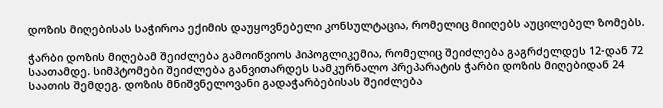დოზის მიღებისას საჭიროა ექიმის დაუყოვნებელი კონსულტაცია, რომელიც მიიღებს აუცილებელ ზომებს.

ჭარბი დოზის მიღებამ შეიძლება გამოიწვიოს ჰიპოგლიკემია, რომელიც შეიძლება გაგრძელდეს 12-დან 72 საათამდე. სიმპტომები შეიძლება განვითარდეს სამკურნალო პრეპარატის ჭარბი დოზის მიღებიდან 24 საათის შემდეგ. დოზის მნიშვნელოვანი გადაჭარბებისას შეიძლება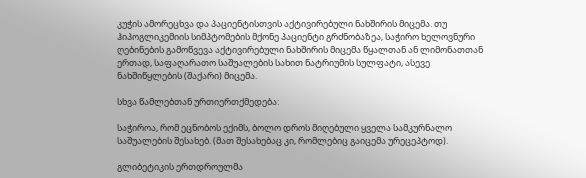კუჭის ამორეცხვა და პაციენტისთვის აქტივირებული ნახშირის მიცემა. თუ ჰიპოგლიკემიის სიმპტომების მქონე პაციენტი გრძნობაზეა, საჭირო ხელოვნური ღებინების გამოწვევა აქტივირებული ნახშირის მიცემა წყალთან ან ლიმონათთან ერთად, საფაღარათო საშუალების სახით ნატრიუმის სულფატი, ასევე ნახშიწყლების (შაქარი) მიცემა.

სხვა წამლებთან ურთიერთქმედება:

საჭიროა, რომ ეცნობოს ექიმს, ბოლო დროს მიღებული ყველა სამკურნალო საშუალების შესახებ. (მათ შესახებაც კი, რომლებიც გაიცემა ურეცეპტოდ).

გლიბეტიკის ერთდროულმა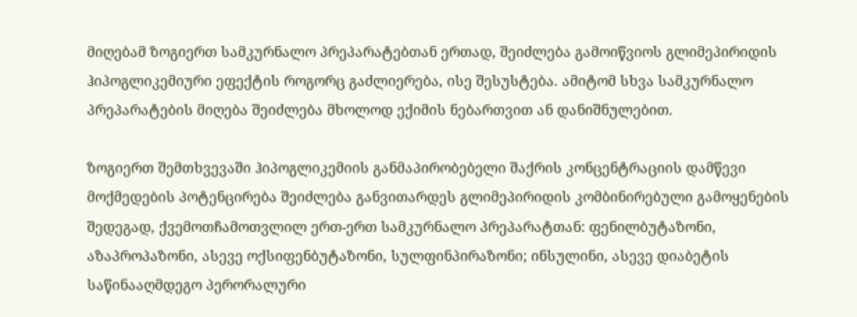მიღებამ ზოგიერთ სამკურნალო პრეპარატებთან ერთად, შეიძლება გამოიწვიოს გლიმეპირიდის ჰიპოგლიკემიური ეფექტის როგორც გაძლიერება, ისე შესუსტება. ამიტომ სხვა სამკურნალო პრეპარატების მიღება შეიძლება მხოლოდ ექიმის ნებართვით ან დანიშნულებით.

ზოგიერთ შემთხვევაში ჰიპოგლიკემიის განმაპირობებელი შაქრის კონცენტრაციის დამწევი მოქმედების პოტენცირება შეიძლება განვითარდეს გლიმეპირიდის კომბინირებული გამოყენების შედეგად, ქვემოთჩამოთვლილ ერთ-ერთ სამკურნალო პრეპარატთან: ფენილბუტაზონი, აზაპროპაზონი, ასევე ოქსიფენბუტაზონი, სულფინპირაზონი; ინსულინი, ასევე დიაბეტის საწინააღმდეგო პერორალური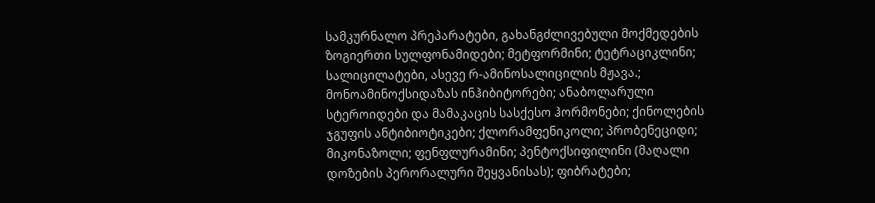სამკურნალო პრეპარატები, გახანგძლივებული მოქმედების ზოგიერთი სულფონამიდები; მეტფორმინი; ტეტრაციკლინი; სალიცილატები, ასევე რ-ამინოსალიცილის მჟავა.; მონოამინოქსიდაზას ინჰიბიტორები; ანაბოლარული სტეროიდები და მამაკაცის სასქესო ჰორმონები; ქინოლების ჯგუფის ანტიბიოტიკები; ქლორამფენიკოლი; პრობენეციდი; მიკონაზოლი; ფენფლურამინი; პენტოქსიფილინი (მაღალი დოზების პერორალური შეყვანისას); ფიბრატები;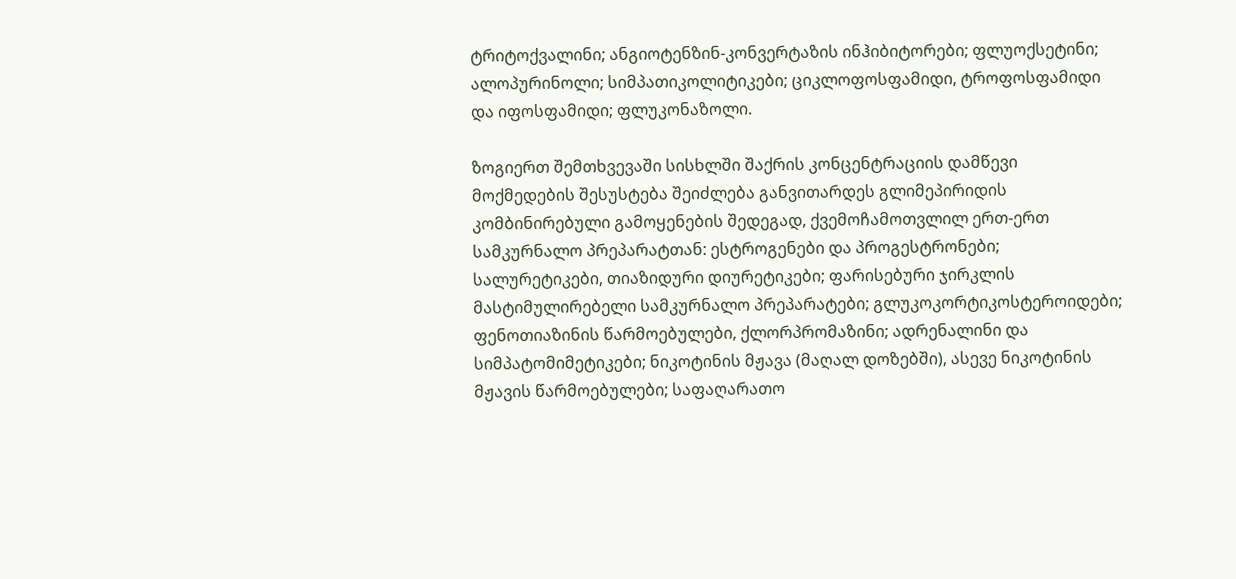ტრიტოქვალინი; ანგიოტენზინ-კონვერტაზის ინჰიბიტორები; ფლუოქსეტინი; ალოპურინოლი; სიმპათიკოლიტიკები; ციკლოფოსფამიდი, ტროფოსფამიდი და იფოსფამიდი; ფლუკონაზოლი.

ზოგიერთ შემთხვევაში სისხლში შაქრის კონცენტრაციის დამწევი მოქმედების შესუსტება შეიძლება განვითარდეს გლიმეპირიდის კომბინირებული გამოყენების შედეგად, ქვემოჩამოთვლილ ერთ-ერთ სამკურნალო პრეპარატთან: ესტროგენები და პროგესტრონები; სალურეტიკები, თიაზიდური დიურეტიკები; ფარისებური ჯირკლის მასტიმულირებელი სამკურნალო პრეპარატები; გლუკოკორტიკოსტეროიდები; ფენოთიაზინის წარმოებულები, ქლორპრომაზინი; ადრენალინი და სიმპატომიმეტიკები; ნიკოტინის მჟავა (მაღალ დოზებში), ასევე ნიკოტინის მჟავის წარმოებულები; საფაღარათო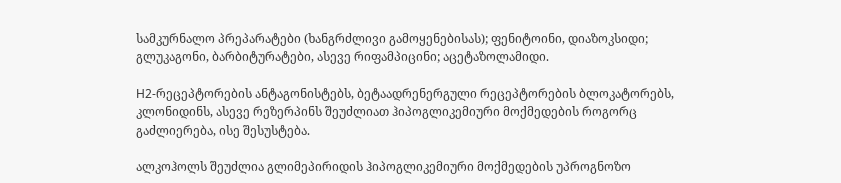სამკურნალო პრეპარატები (ხანგრძლივი გამოყენებისას); ფენიტოინი, დიაზოკსიდი; გლუკაგონი, ბარბიტურატები, ასევე რიფამპიცინი; აცეტაზოლამიდი.

H2-რეცეპტორების ანტაგონისტებს, ბეტაადრენერგული რეცეპტორების ბლოკატორებს, კლონიდინს, ასევე რეზერპინს შეუძლიათ ჰიპოგლიკემიური მოქმედების როგორც გაძლიერება, ისე შესუსტება.

ალკოჰოლს შეუძლია გლიმეპირიდის ჰიპოგლიკემიური მოქმედების უპროგნოზო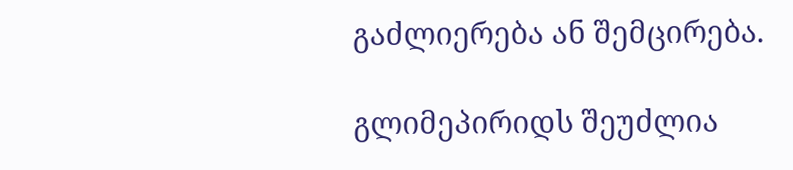გაძლიერება ან შემცირება.

გლიმეპირიდს შეუძლია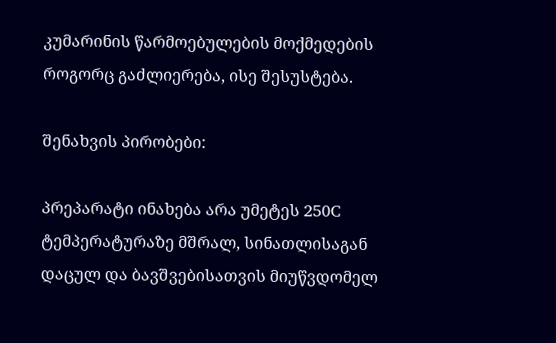კუმარინის წარმოებულების მოქმედების როგორც გაძლიერება, ისე შესუსტება.

შენახვის პირობები:

პრეპარატი ინახება არა უმეტეს 250C ტემპერატურაზე მშრალ, სინათლისაგან დაცულ და ბავშვებისათვის მიუწვდომელ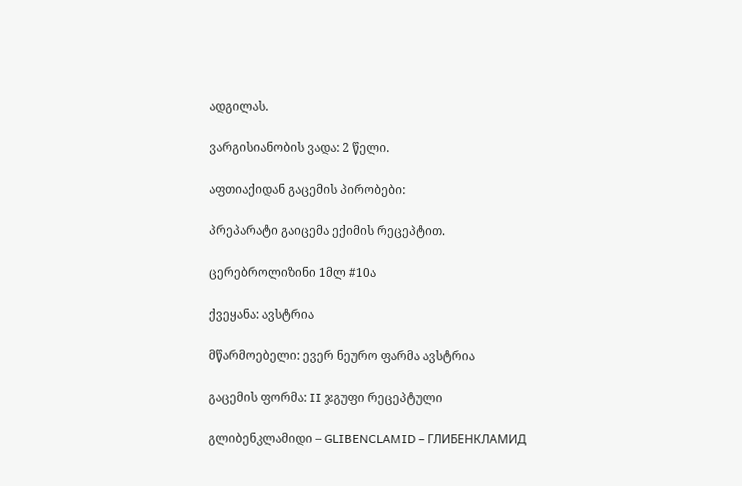ადგილას.

ვარგისიანობის ვადა: 2 წელი.

აფთიაქიდან გაცემის პირობები:

პრეპარატი გაიცემა ექიმის რეცეპტით.

ცერებროლიზინი 1მლ #10ა

ქვეყანა: ავსტრია

მწარმოებელი: ევერ ნეურო ფარმა ავსტრია

გაცემის ფორმა: II ჯგუფი რეცეპტული

გლიბენკლამიდი – GLIBENCLAMID – ГЛИБЕНКЛАМИД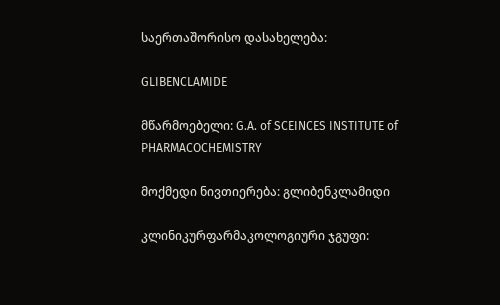საერთაშორისო დასახელება:

GLIBENCLAMIDE

მწარმოებელი: G.A. of SCEINCES INSTITUTE of PHARMACOCHEMISTRY

მოქმედი ნივთიერება: გლიბენკლამიდი

კლინიკურფარმაკოლოგიური ჯგუფი: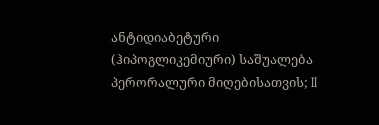ანტიდიაბეტური (ჰიპოგლიკემიური) საშუალება პერორალური მიღებისათვის; II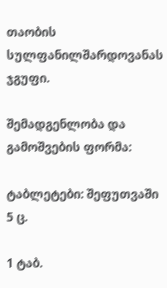თაობის სულფანილშარდოვანას ჯგუფი.

შემადგენლობა და გამოშვების ფორმა:

ტაბლეტები: შეფუთვაში 5 ც.

1 ტაბ.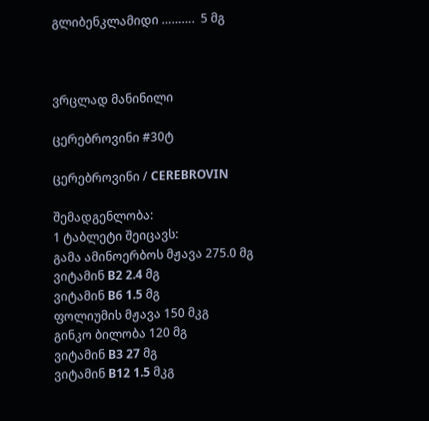გლიბენკლამიდი ……….  5 მგ



ვრცლად მანინილი

ცერებროვინი #30ტ

ცერებროვინი / CEREBROVIN

შემადგენლობა:
1 ტაბლეტი შეიცავს:
გამა ამინოერბოს მჟავა 275.0 მგ
ვიტამინ B2 2.4 მგ
ვიტამინ B6 1.5 მგ
ფოლიუმის მჟავა 150 მკგ
გინკო ბილობა 120 მგ
ვიტამინ B3 27 მგ
ვიტამინ B12 1.5 მკგ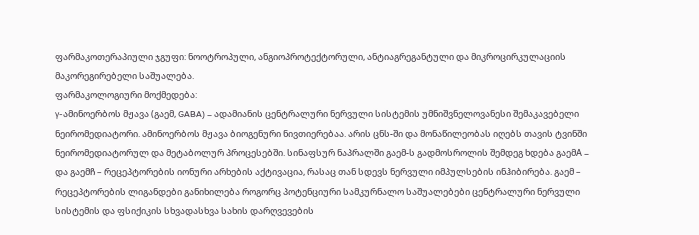ფარმაკოთერაპიული ჯგუფი: ნოოტროპული, ანგიოპროტექტორული, ანტიაგრეგანტული და მიკროცირკულაციის მაკორეგირებელი საშუალება.
ფარმაკოლოგიური მოქმედება:
γ-ამინოერბოს მჟავა (გაემ, GABA) – ადამიანის ცენტრალური ნერვული სისტემის უმნიშვნელოვანესი შემაკავებელი ნეირომედიატორი. ამინოერბოს მჟავა ბიოგენური ნივთიერებაა. არის ცნს-ში და მონაწილეობას იღებს თავის ტვინში ნეირომედიატორულ და მეტაბოლურ პროცესებში. სინაფსურ ნაპრალში გაემ-ს გადმოსროლის შემდეგ ხდება გაემA – და გაემჩ – რეცეპტორების იონური არხების აქტივაცია, რასაც თან სდევს ნერვული იმპულსების ინჰიბირება. გაემ – რეცეპტორების ლიგანდები განიხილება როგორც პოტენციური სამკურნალო საშუალებები ცენტრალური ნერვული სისტემის და ფსიქიკის სხვადასხვა სახის დარღვევების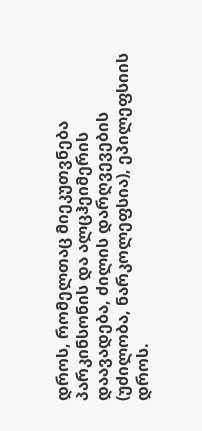დროს, რომელთაც მიეკუთვნება პარკინსონის და ალცჰეიმერის დაავადება, ძილის დარღვევების (უძილობა, ნარკოლეფსია), ეპილეფსიის დროს.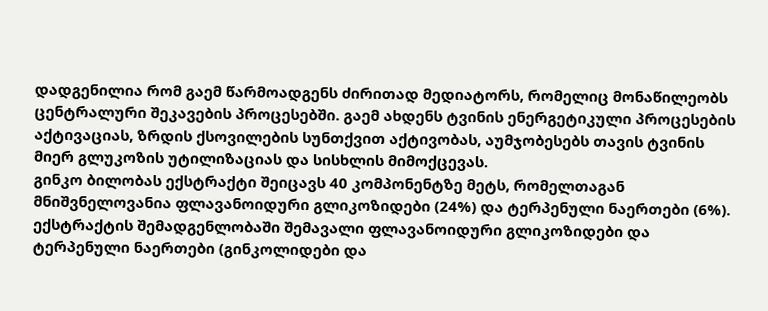დადგენილია რომ გაემ წარმოადგენს ძირითად მედიატორს, რომელიც მონაწილეობს ცენტრალური შეკავების პროცესებში. გაემ ახდენს ტვინის ენერგეტიკული პროცესების აქტივაციას, ზრდის ქსოვილების სუნთქვით აქტივობას, აუმჯობესებს თავის ტვინის მიერ გლუკოზის უტილიზაციას და სისხლის მიმოქცევას.
გინკო ბილობას ექსტრაქტი შეიცავს 40 კომპონენტზე მეტს, რომელთაგან მნიშვნელოვანია ფლავანოიდური გლიკოზიდები (24%) და ტერპენული ნაერთები (6%). ექსტრაქტის შემადგენლობაში შემავალი ფლავანოიდური გლიკოზიდები და ტერპენული ნაერთები (გინკოლიდები და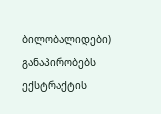ბილობალიდები) განაპირობებს ექსტრაქტის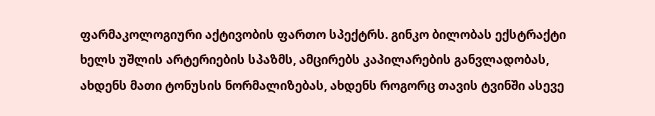ფარმაკოლოგიური აქტივობის ფართო სპექტრს. გინკო ბილობას ექსტრაქტი ხელს უშლის არტერიების სპაზმს, ამცირებს კაპილარების განვლადობას, ახდენს მათი ტონუსის ნორმალიზებას, ახდენს როგორც თავის ტვინში ასევე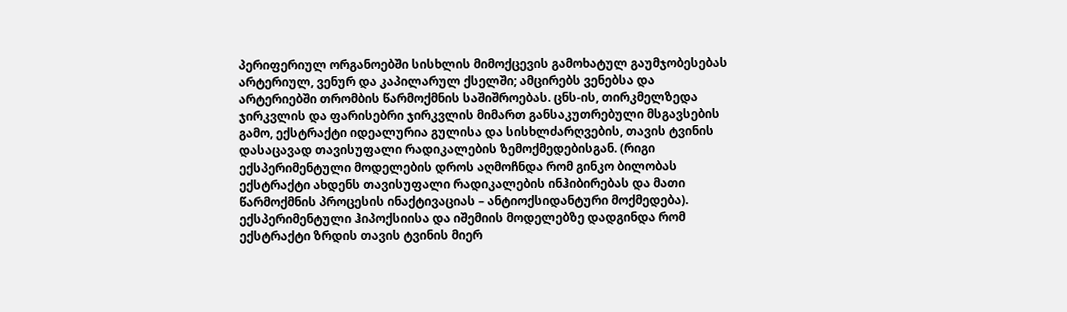პერიფერიულ ორგანოებში სისხლის მიმოქცევის გამოხატულ გაუმჯობესებას არტერიულ, ვენურ და კაპილარულ ქსელში; ამცირებს ვენებსა და არტერიებში თრომბის წარმოქმნის საშიშროებას. ცნს-ის, თირკმელზედა ჯირკვლის და ფარისებრი ჯირკვლის მიმართ განსაკუთრებული მსგავსების გამო, ექსტრაქტი იდეალურია გულისა და სისხლძარღვების, თავის ტვინის დასაცავად თავისუფალი რადიკალების ზემოქმედებისგან. (რიგი ექსპერიმენტული მოდელების დროს აღმოჩნდა რომ გინკო ბილობას ექსტრაქტი ახდენს თავისუფალი რადიკალების ინჰიბირებას და მათი წარმოქმნის პროცესის ინაქტივაციას – ანტიოქსიდანტური მოქმედება). ექსპერიმენტული ჰიპოქსიისა და იშემიის მოდელებზე დადგინდა რომ ექსტრაქტი ზრდის თავის ტვინის მიერ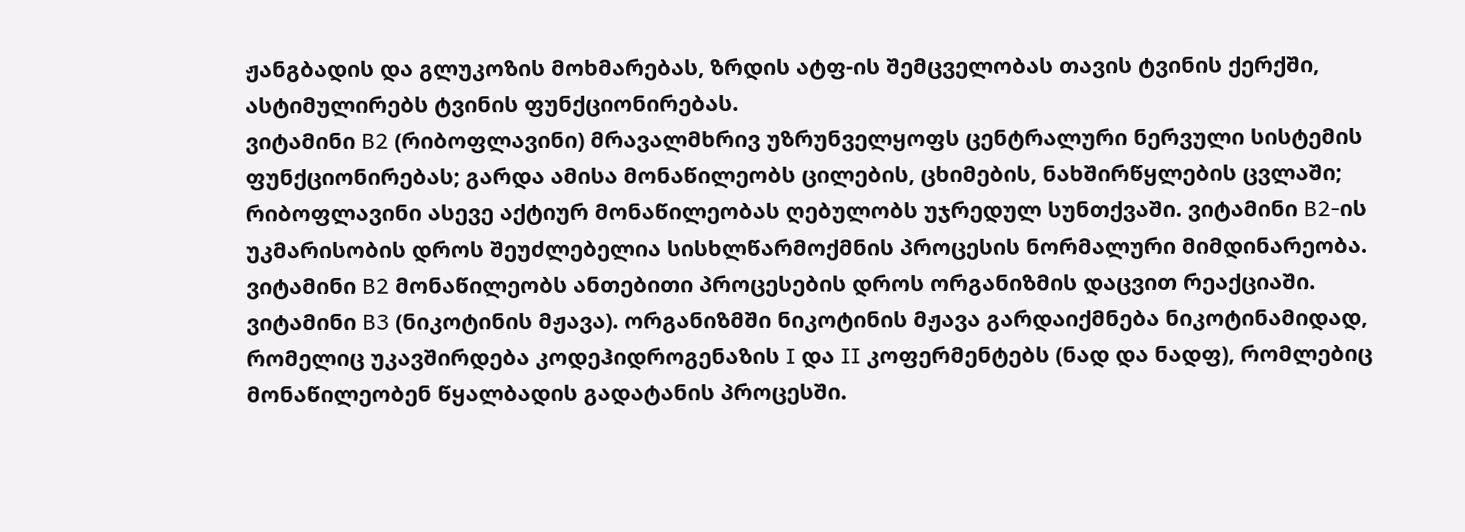ჟანგბადის და გლუკოზის მოხმარებას, ზრდის ატფ-ის შემცველობას თავის ტვინის ქერქში, ასტიმულირებს ტვინის ფუნქციონირებას.
ვიტამინი B2 (რიბოფლავინი) მრავალმხრივ უზრუნველყოფს ცენტრალური ნერვული სისტემის ფუნქციონირებას; გარდა ამისა მონაწილეობს ცილების, ცხიმების, ნახშირწყლების ცვლაში; რიბოფლავინი ასევე აქტიურ მონაწილეობას ღებულობს უჯრედულ სუნთქვაში. ვიტამინი B2-ის უკმარისობის დროს შეუძლებელია სისხლწარმოქმნის პროცესის ნორმალური მიმდინარეობა. ვიტამინი B2 მონაწილეობს ანთებითი პროცესების დროს ორგანიზმის დაცვით რეაქციაში.
ვიტამინი B3 (ნიკოტინის მჟავა). ორგანიზმში ნიკოტინის მჟავა გარდაიქმნება ნიკოტინამიდად, რომელიც უკავშირდება კოდეჰიდროგენაზის I და II კოფერმენტებს (ნად და ნადფ), რომლებიც მონაწილეობენ წყალბადის გადატანის პროცესში.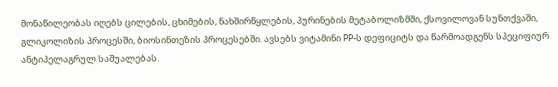მონაწილეობას იღებს ცილების, ცხიმების, ნახშირწყლების, პურინების მეტაბოლიზმში, ქსოვილოვან სუნთქვაში, გლიკოლიზის პროცესში, ბიოსინთეზის პროცესებში. ავსებს ვიტამინი PP-ს დეფიციტს და წარმოადგენს სპეციფიურ ანტიპელაგრულ საშუალებას.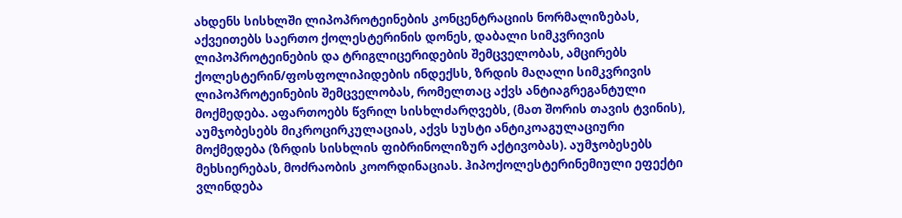ახდენს სისხლში ლიპოპროტეინების კონცენტრაციის ნორმალიზებას, აქვეითებს საერთო ქოლესტერინის დონეს, დაბალი სიმკვრივის ლიპოპროტეინების და ტრიგლიცერიდების შემცველობას, ამცირებს ქოლესტერინ/ფოსფოლიპიდების ინდექსს, ზრდის მაღალი სიმკვრივის ლიპოპროტეინების შემცველობას, რომელთაც აქვს ანტიაგრეგანტული მოქმედება. აფართოებს წვრილ სისხლძარღვებს, (მათ შორის თავის ტვინის), აუმჯობესებს მიკროცირკულაციას, აქვს სუსტი ანტიკოაგულაციური მოქმედება (ზრდის სისხლის ფიბრინოლიზურ აქტივობას). აუმჯობესებს მეხსიერებას, მოძრაობის კოორდინაციას. ჰიპოქოლესტერინემიული ეფექტი ვლინდება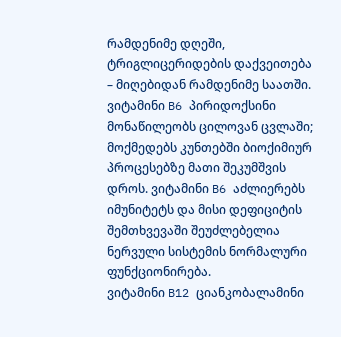რამდენიმე დღეში, ტრიგლიცერიდების დაქვეითება – მიღებიდან რამდენიმე საათში.
ვიტამინი B6 პირიდოქსინი მონაწილეობს ცილოვან ცვლაში; მოქმედებს კუნთებში ბიოქიმიურ პროცესებზე მათი შეკუმშვის დროს. ვიტამინი B6 აძლიერებს იმუნიტეტს და მისი დეფიციტის შემთხვევაში შეუძლებელია ნერვული სისტემის ნორმალური ფუნქციონირება.
ვიტამინი B12 ციანკობალამინი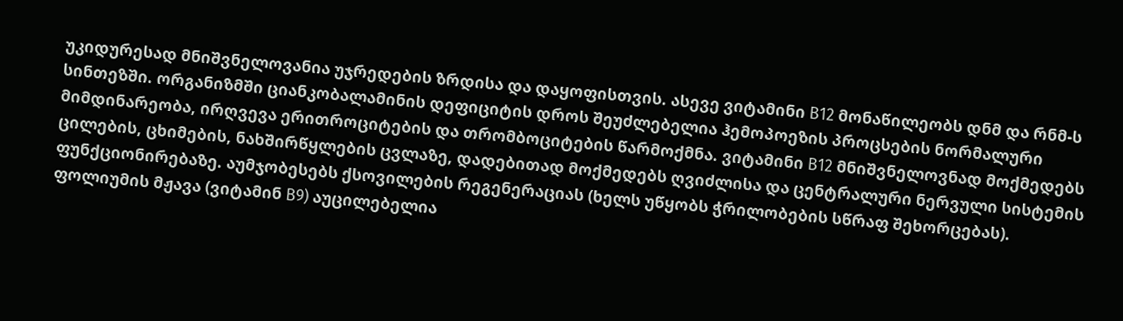უკიდურესად მნიშვნელოვანია უჯრედების ზრდისა და დაყოფისთვის. ასევე ვიტამინი B12 მონაწილეობს დნმ და რნმ-ს სინთეზში. ორგანიზმში ციანკობალამინის დეფიციტის დროს შეუძლებელია ჰემოპოეზის პროცსების ნორმალური მიმდინარეობა, ირღვევა ერითროციტების და თრომბოციტების წარმოქმნა. ვიტამინი B12 მნიშვნელოვნად მოქმედებს ცილების, ცხიმების, ნახშირწყლების ცვლაზე, დადებითად მოქმედებს ღვიძლისა და ცენტრალური ნერვული სისტემის ფუნქციონირებაზე. აუმჯობესებს ქსოვილების რეგენერაციას (ხელს უწყობს ჭრილობების სწრაფ შეხორცებას).
ფოლიუმის მჟავა (ვიტამინ B9) აუცილებელია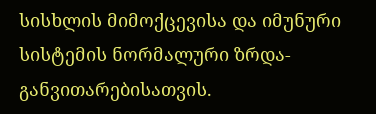სისხლის მიმოქცევისა და იმუნური სისტემის ნორმალური ზრდა-განვითარებისათვის.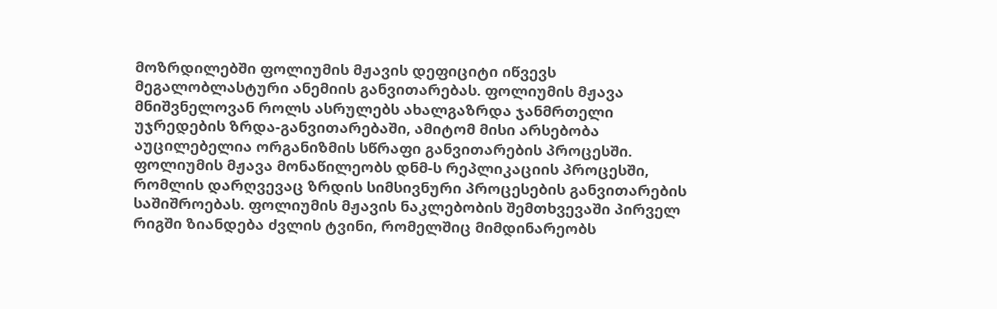მოზრდილებში ფოლიუმის მჟავის დეფიციტი იწვევს მეგალობლასტური ანემიის განვითარებას. ფოლიუმის მჟავა მნიშვნელოვან როლს ასრულებს ახალგაზრდა ჯანმრთელი უჯრედების ზრდა-განვითარებაში, ამიტომ მისი არსებობა აუცილებელია ორგანიზმის სწრაფი განვითარების პროცესში. ფოლიუმის მჟავა მონაწილეობს დნმ-ს რეპლიკაციის პროცესში, რომლის დარღვევაც ზრდის სიმსივნური პროცესების განვითარების საშიშროებას. ფოლიუმის მჟავის ნაკლებობის შემთხვევაში პირველ რიგში ზიანდება ძვლის ტვინი, რომელშიც მიმდინარეობს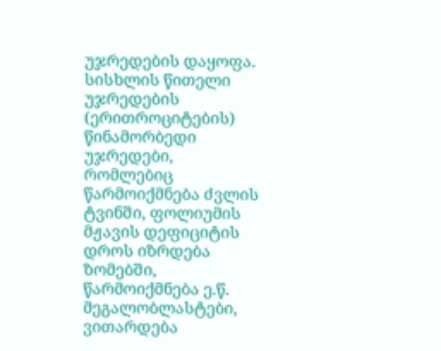უჯრედების დაყოფა. სისხლის წითელი უჯრედების (ერითროციტების) წინამორბედი უჯრედები, რომლებიც წარმოიქმნება ძვლის ტვინში, ფოლიუმის მჟავის დეფიციტის დროს იზრდება ზომებში, წარმოიქმნება ე.წ. მეგალობლასტები, ვითარდება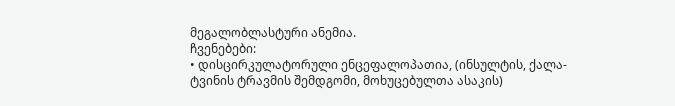მეგალობლასტური ანემია.
ჩვენებები:
• დისცირკულატორული ენცეფალოპათია, (ინსულტის, ქალა-ტვინის ტრავმის შემდგომი, მოხუცებულთა ასაკის)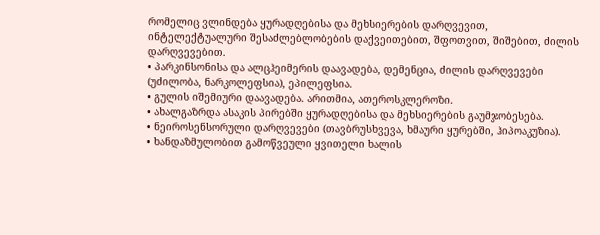რომელიც ვლინდება ყურადღებისა და მეხსიერების დარღვევით, ინტელექტუალური შესაძლებლობების დაქვეითებით, შფოთვით, შიშებით, ძილის დარღვევებით.
• პარკინსონისა და ალცჰეიმერის დაავადება, დემენცია, ძილის დარღვევები (უძილობა, ნარკოლეფსია), ეპილეფსია.
• გულის იშემიური დაავადება. არითმია, ათეროსკლეროზი.
• ახალგაზრდა ასაკის პირებში ყურადღებისა და მეხსიერების გაუმჯობესება.
• ნეიროსენსორული დარღვევები (თავბრუსხვევა, ხმაური ყურებში, ჰიპოაკუზია).
• ხანდაზმულობით გამოწვეული ყვითელი ხალის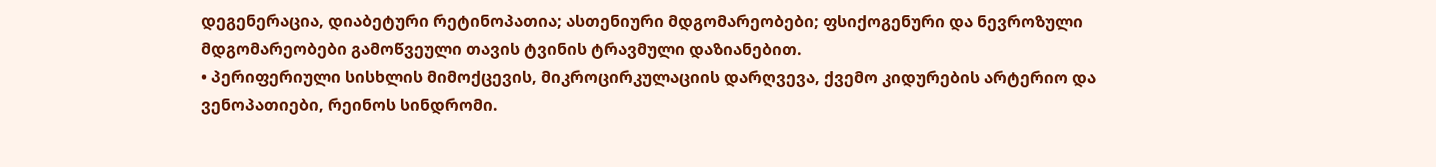დეგენერაცია, დიაბეტური რეტინოპათია; ასთენიური მდგომარეობები; ფსიქოგენური და ნევროზული მდგომარეობები გამოწვეული თავის ტვინის ტრავმული დაზიანებით.
• პერიფერიული სისხლის მიმოქცევის, მიკროცირკულაციის დარღვევა, ქვემო კიდურების არტერიო და ვენოპათიები, რეინოს სინდრომი.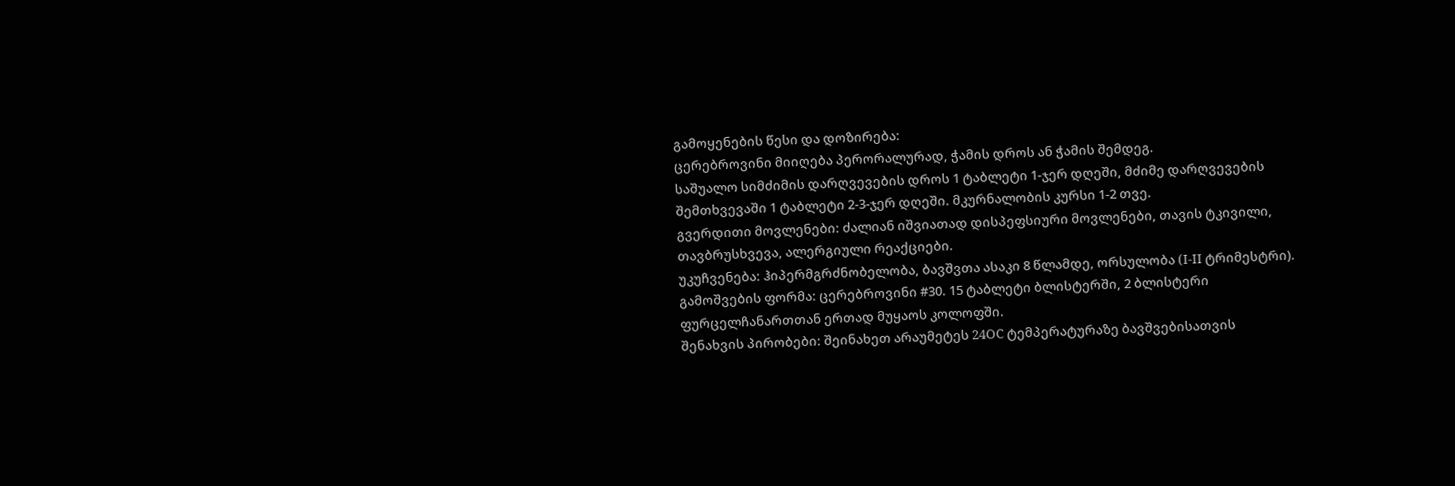გამოყენების წესი და დოზირება:
ცერებროვინი მიიღება პერორალურად, ჭამის დროს ან ჭამის შემდეგ.
საშუალო სიმძიმის დარღვევების დროს 1 ტაბლეტი 1-ჯერ დღეში, მძიმე დარღვევების შემთხვევაში 1 ტაბლეტი 2-3-ჯერ დღეში. მკურნალობის კურსი 1-2 თვე.
გვერდითი მოვლენები: ძალიან იშვიათად დისპეფსიური მოვლენები, თავის ტკივილი, თავბრუსხვევა, ალერგიული რეაქციები.
უკუჩვენება: ჰიპერმგრძნობელობა, ბავშვთა ასაკი 8 წლამდე, ორსულობა (I-II ტრიმესტრი).
გამოშვების ფორმა: ცერებროვინი #30. 15 ტაბლეტი ბლისტერში, 2 ბლისტერი ფურცელჩანართთან ერთად მუყაოს კოლოფში.
შენახვის პირობები: შეინახეთ არაუმეტეს 24OC ტემპერატურაზე ბავშვებისათვის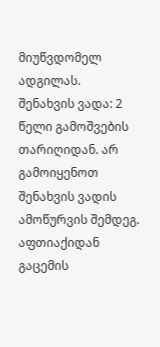მიუწვდომელ ადგილას.
შენახვის ვადა: 2 წელი გამოშვების თარიღიდან. არ გამოიყენოთ შენახვის ვადის ამოწურვის შემდეგ.
აფთიაქიდან გაცემის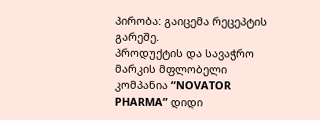პირობა: გაიცემა რეცეპტის გარეშე.
პროდუქტის და სავაჭრო მარკის მფლობელი კომპანია “NOVATOR PHARMA” დიდი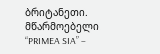ბრიტანეთი. მწარმოებელი “PRIMEA SIA” –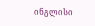ინგლისი